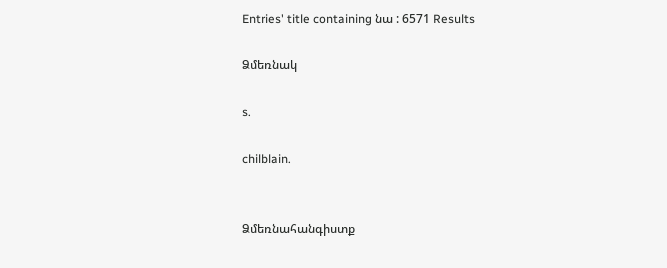Entries' title containing նա : 6571 Results

Ձմեռնակ

s.

chilblain.


Ձմեռնահանգիստք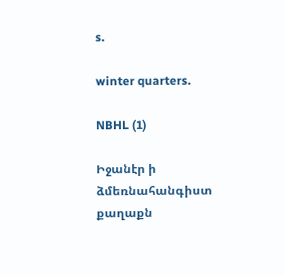s.

winter quarters.

NBHL (1)

Իջանէր ի ձմեռնահանգիստ քաղաքն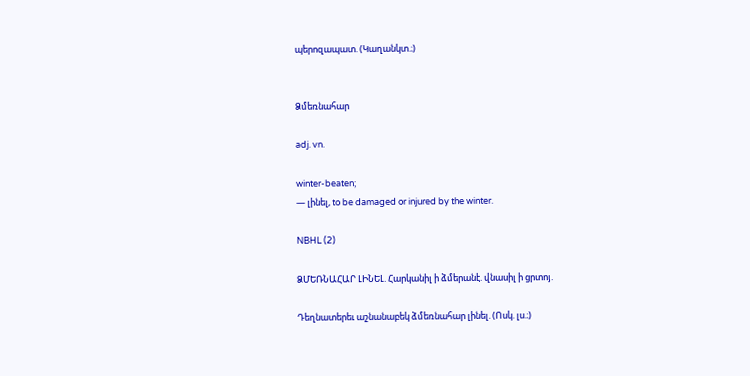պերոզապատ. (Կաղանկտ.։)


Ձմեռնահար

adj. vn.

winter-beaten;
— լինել, to be damaged or injured by the winter.

NBHL (2)

ՁՄԵՌՆԱՀԱՐ ԼԻՆԵԼ. Հարկանիլ ի ձմերանէ. վնասիլ ի ցրտոյ.

Դեղնատերեւ աշնանաբեկ ձմեռնահար լինել. (Ոսկ. լս.։)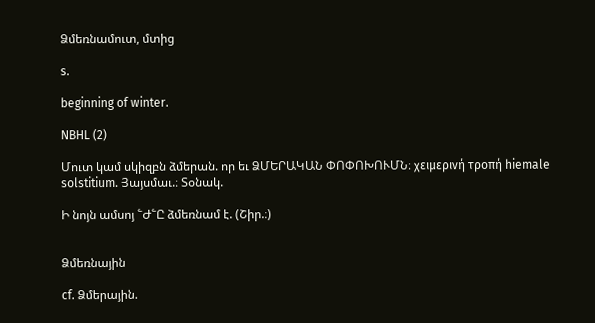Ձմեռնամուտ, մտից

s.

beginning of winter.

NBHL (2)

Մուտ կամ սկիզբն ձմերան. որ եւ ՁՄԵՐԱԿԱՆ ՓՈՓՈԽՈՒՄՆ։ χειμερινή τροπή hiemale solstitium. Յայսմաւ.։ Տօնակ.

Ի նոյն ամսոյ ՟Ժ՟Ը ձմեռնամ է. (Շիր.։)


Ձմեռնային

cf. Ձմերային.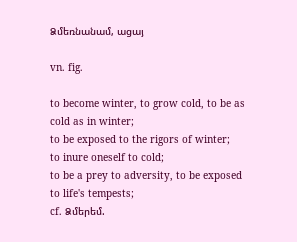Ձմեռնանամ, ացայ

vn. fig.

to become winter, to grow cold, to be as cold as in winter;
to be exposed to the rigors of winter;
to inure oneself to cold;
to be a prey to adversity, to be exposed to life's tempests;
cf. Ձմերեմ.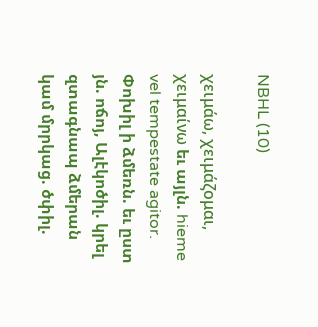NBHL (10)

χειμάω, χειμάζομαι, χειμαίνω եւ այլն. hieme vel tempestate agitor. Փոխիլ ի ձմեռն. եւ ըստ յն. ոճոյ, Ալէկոծիլ. կրել զտագնապ ձմերան կամ մրրկաց. ծփիլ.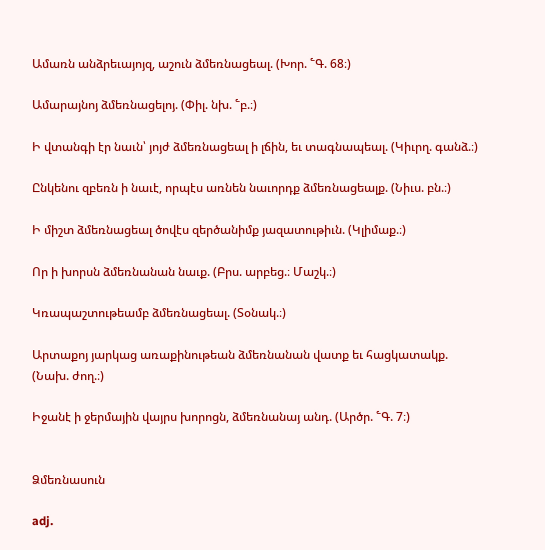Ամառն անձրեւայոյզ, աշուն ձմեռնացեալ. (Խոր. ՟Գ. 68։)

Ամարայնոյ ձմեռնացելոյ. (Փիլ. նխ. ՟բ.։)

Ի վտանգի էր նաւն՝ յոյժ ձմեռնացեալ ի լճին, եւ տագնապեալ. (Կիւրղ. գանձ.։)

Ընկենու զբեռն ի նաւէ, որպէս առնեն նաւորդք ձմեռնացեալք. (Նիւս. բն.։)

Ի միշտ ձմեռնացեալ ծովէս զերծանիմք յազատութիւն. (Կլիմաք.։)

Որ ի խորսն ձմեռնանան նաւք. (Բրս. արբեց.։ Մաշկ.։)

Կռապաշտութեամբ ձմեռնացեալ. (Տօնակ.։)

Արտաքոյ յարկաց առաքինութեան ձմեռնանան վատք եւ հացկատակք. (Նախ. ժող.։)

Իջանէ ի ջերմային վայրս խորոցն, ձմեռնանայ անդ. (Արծր. ՟Գ. 7։)


Ձմեռնասուն

adj.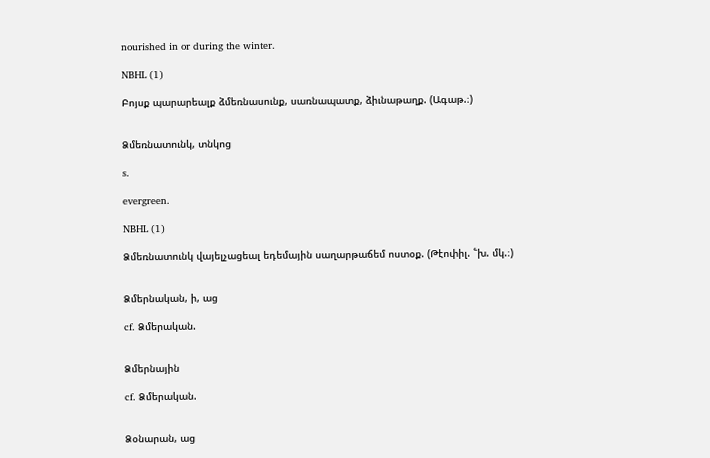nourished in or during the winter.

NBHL (1)

Բոյսք պարարեալք ձմեռնասունք, սառնապատք, ձիւնաթաղք. (Ագաթ.։)


Ձմեռնատունկ, տնկոց

s.

evergreen.

NBHL (1)

Ձմեռնատունկ վայելչացեալ եդեմային սաղարթաճեմ ոստօք. (Թէոփիլ. ՟խ. մկ.։)


Ձմերնական, ի, աց

cf. Ձմերական.


Ձմերնային

cf. Ձմերական.


Ձօնարան, աց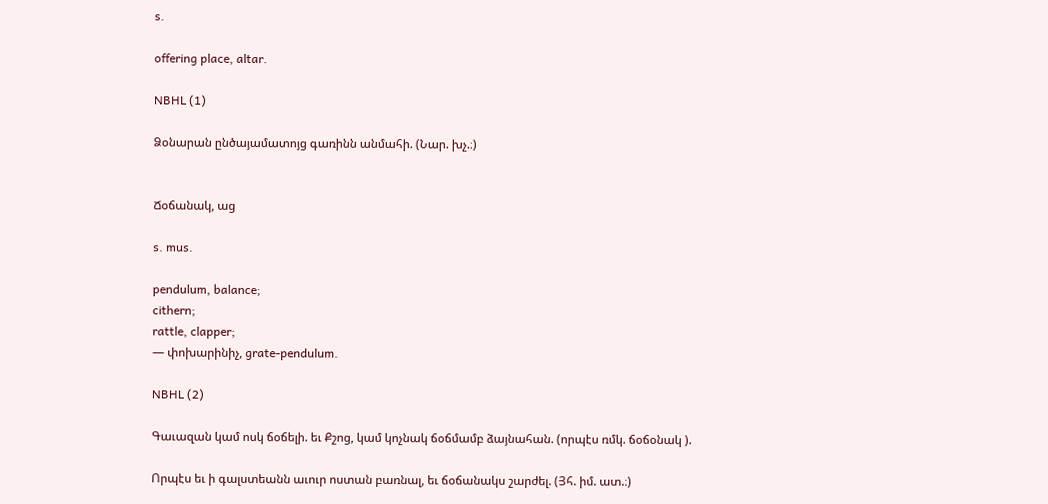s.

offering place, altar.

NBHL (1)

Ձօնարան ընծայամատոյց գառինն անմահի. (Նար. խչ.։)


Ճօճանակ, աց

s. mus.

pendulum, balance;
cithern;
rattle, clapper;
— փոխարինիչ, grate-pendulum.

NBHL (2)

Գաւազան կամ ոսկ ճօճելի. եւ Քշոց, կամ կոչնակ ճօճմամբ ձայնահան. (որպէս ռմկ. ճօճօնակ ).

Որպէս եւ ի գալստեանն աւուր ոստան բառնալ, եւ ճօճանակս շարժել. (Յհ. իմ. ատ.։)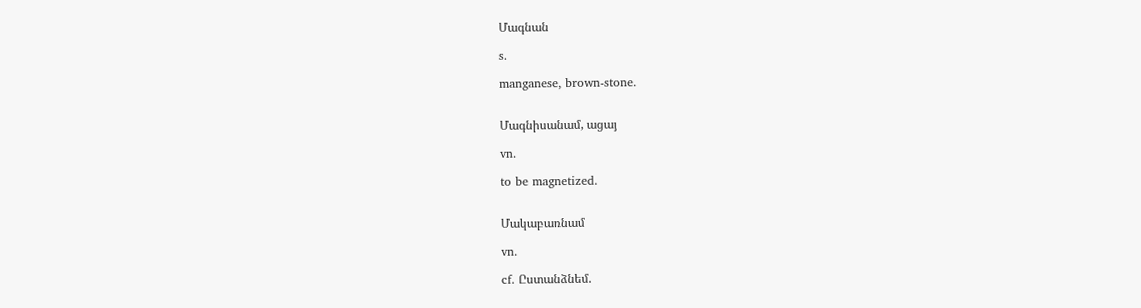Մագնան

s.

manganese, brown-stone.


Մագնիսանամ, ացայ

vn.

to be magnetized.


Մակաբառնամ

vn.

cf. Ըստանձնեմ.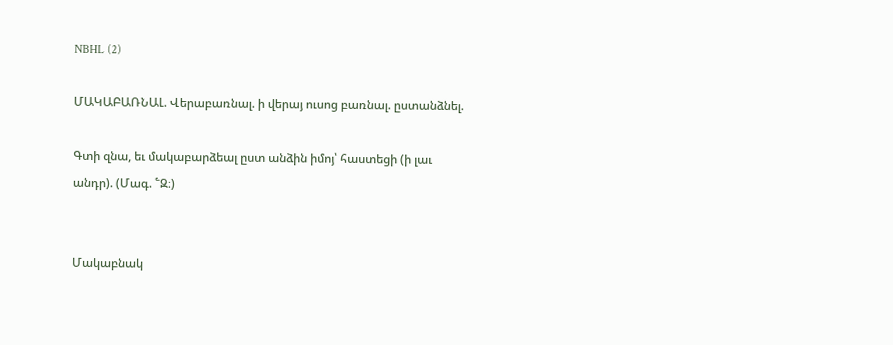NBHL (2)

ՄԱԿԱԲԱՌՆԱԼ. Վերաբառնալ. ի վերայ ուսոց բառնալ. ըստանձնել.

Գտի զնա, եւ մակաբարձեալ ըստ անձին իմոյ՝ հաստեցի (ի լաւ անդր). (Մագ. ՟Զ։)


Մակաբնակ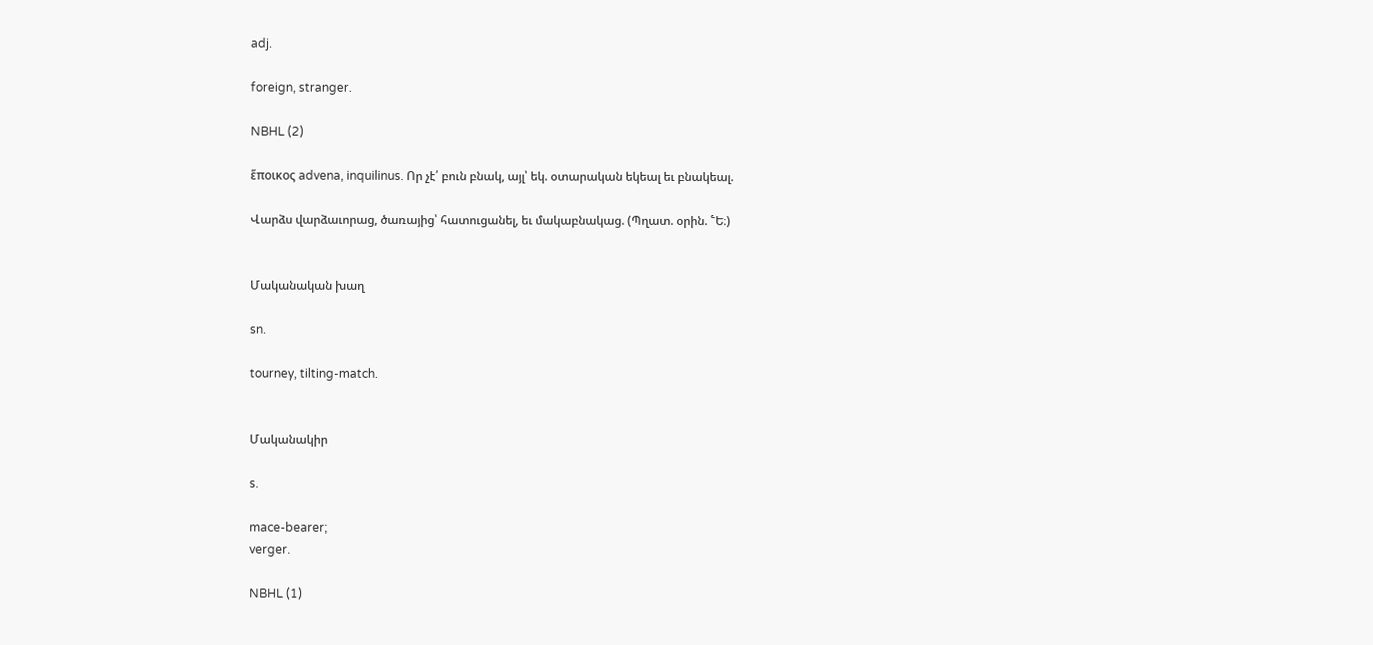adj.

foreign, stranger.

NBHL (2)

ἕποικος advena, inquilinus. Որ չէ՛ բուն բնակ, այլ՝ եկ. օտարական եկեալ եւ բնակեալ.

Վարձս վարձաւորաց, ծառայից՝ հատուցանել, եւ մակաբնակաց. (Պղատ. օրին. ՟Ե։)


Մականական խաղ

sn.

tourney, tilting-match.


Մականակիր

s.

mace-bearer;
verger.

NBHL (1)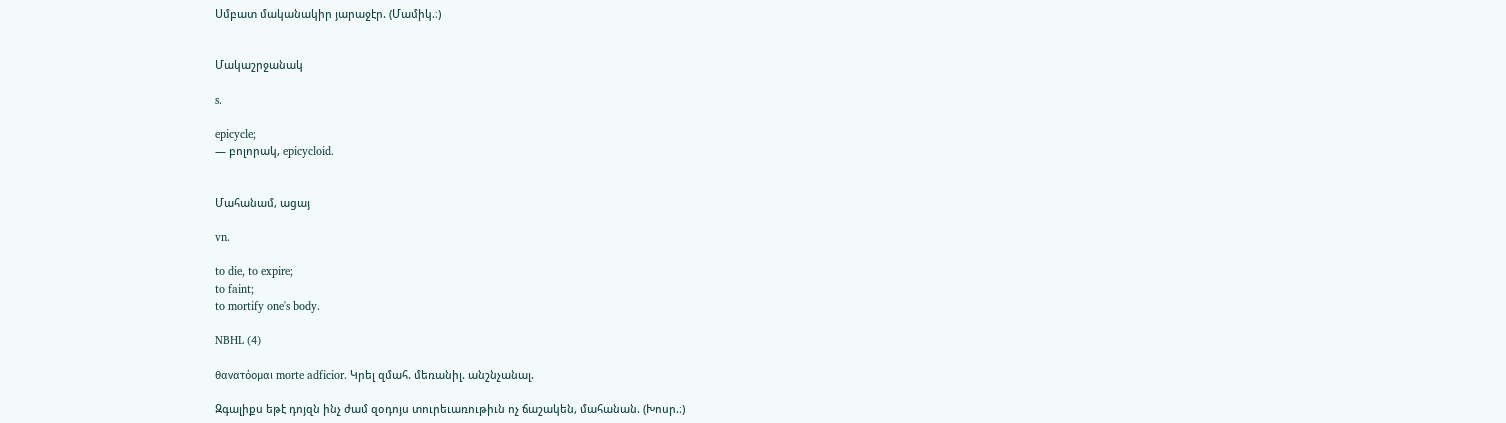Սմբատ մականակիր յարաջէր. (Մամիկ.։)


Մակաշրջանակ

s.

epicycle;
— բոլորակ, epicycloid.


Մահանամ, ացայ

vn.

to die, to expire;
to faint;
to mortify one's body.

NBHL (4)

θανατόομαι morte adficior. Կրել զմահ. մեռանիլ. անշնչանալ.

Զգալիքս եթէ դոյզն ինչ ժամ զօդոյս տուրեւառութիւն ոչ ճաշակեն, մահանան. (Խոսր.։)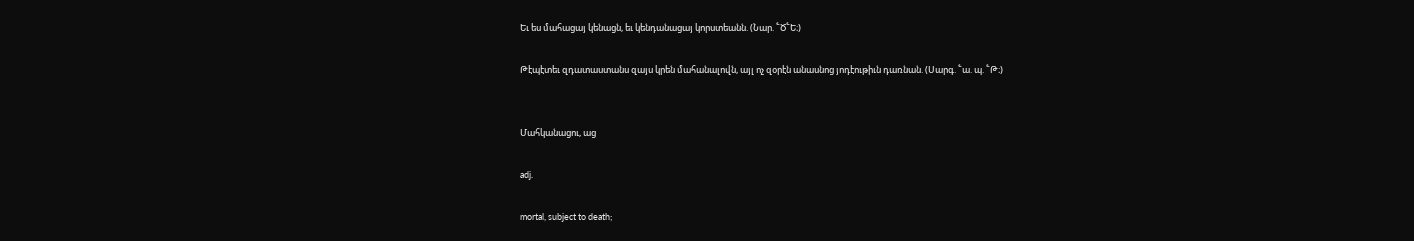Եւ ես մահացայ կենացն, եւ կենդանացայ կորստեանն. (Նար. ՟Ծ՟Ե։)

Թէպէտեւ զդատաստանս զայս կրեն մահանալովն, այլ ոչ զօրէն անասնոց յոդէութիւն դառնան. (Սարգ. ՟ա. պ. ՟Թ։)


Մահկանացու, աց

adj.

mortal, subject to death;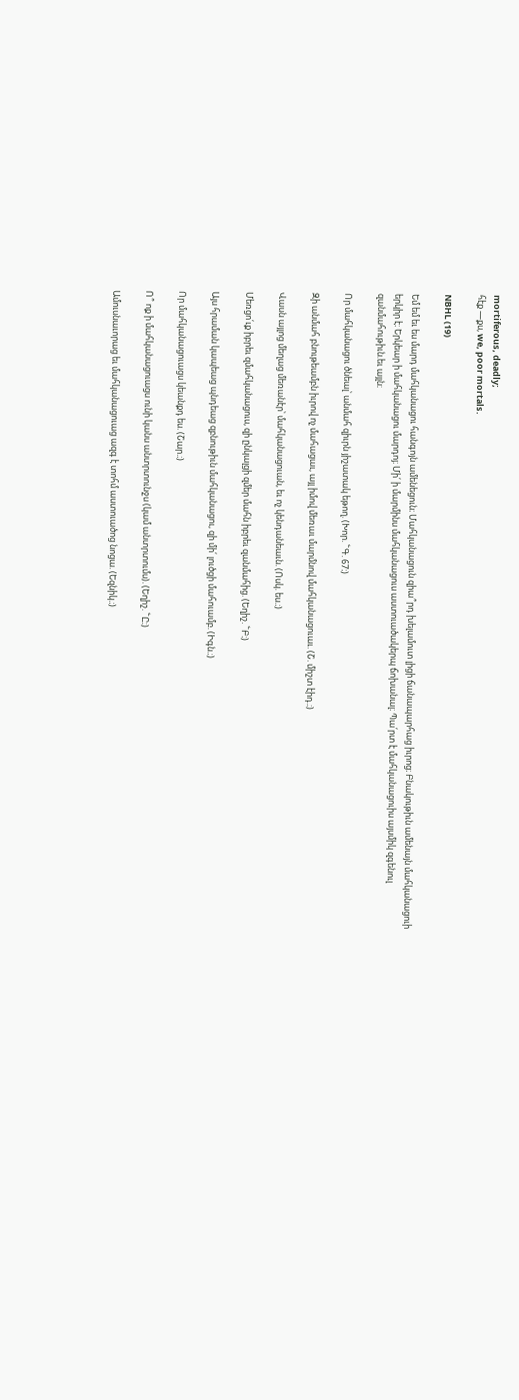mortiferous, deadly;
հէք —քս, we, poor mortals.

NBHL (19)

Եմ եմ եւ ես մարդ մահկանացու հանգոյն ամենեցուն։ Մահկանացուն զիա՞րդ խելամուտ լիցի ճանապարհաց իւրոց։ Բնակութիւն ամենայն մահկանացուի երկիր է։ Երկեար ի մահկանացու մարդոյ։ Մի՛ ի մարմինս մահկանացուս աստուածակերպ ճոխանալ։ Պա՛րտ է մահկանացուիս այսմիկ զգենուլ զանմահութիւն.եւ այլն։

Որ մահկանացու ծնեալ՝ անմահ զիւրն յիշատակ եթող. (Խոր. ՟Գ. 67։)

Զի անմահ բնութեամբն իւրով ոչ մահացաւ, այլ իմով մեռաւ մարմնով մահկանացուաւ. (Շ. միշտ էիդ.։)

Վասն այլոց մեղաց մեռանէր՝ մահկանացուան, եւ ոչ կենդանեաւն. (Ոսկ. ես.։)

Մեռցո՛ւք իբրեւ զմահկանացուս, զի ընկալցի զմեր մահն իբրեւ զանմահից. (Եղիշ. ՟Բ։)

Այս հրաման կապեաց պնդեաց զբնութիւն մահկանացու, զի մի՛ լուծցի մահուամբ. (Իգն.։)

Որ մահկանացուացս կեանքդ ես. (Շար.։)

Ո՞ ոք ի մահկանացուացս ունի կանս անտրտունջս (կամ անտրտումս). (Եղիշ. ՟Ը։)

Ամուսնաւորաց եւ մահկանացուաց ազգ է տոհմ աստուածոց նոցա. (Եզնիկ.։)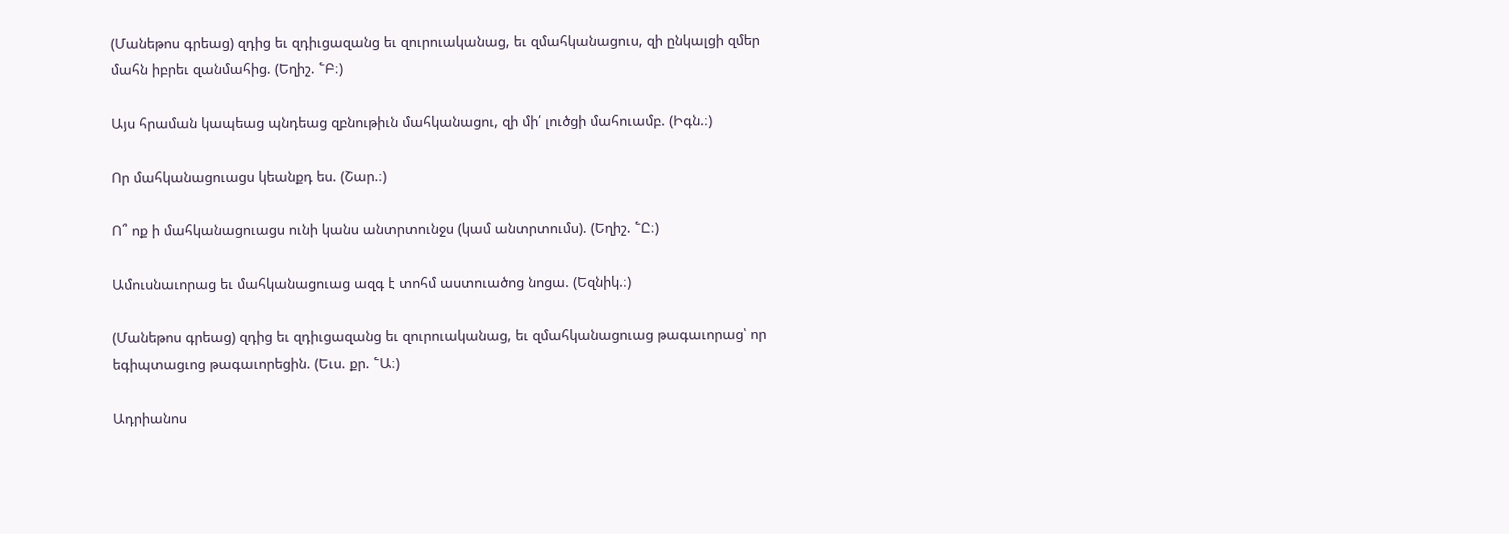(Մանեթոս գրեաց) զդից եւ զդիւցազանց եւ զուրուականաց, եւ զմահկանացուս, զի ընկալցի զմեր մահն իբրեւ զանմահից. (Եղիշ. ՟Բ։)

Այս հրաման կապեաց պնդեաց զբնութիւն մահկանացու, զի մի՛ լուծցի մահուամբ. (Իգն.։)

Որ մահկանացուացս կեանքդ ես. (Շար.։)

Ո՞ ոք ի մահկանացուացս ունի կանս անտրտունջս (կամ անտրտումս). (Եղիշ. ՟Ը։)

Ամուսնաւորաց եւ մահկանացուաց ազգ է տոհմ աստուածոց նոցա. (Եզնիկ.։)

(Մանեթոս գրեաց) զդից եւ զդիւցազանց եւ զուրուականաց, եւ զմահկանացուաց թագաւորաց՝ որ եգիպտացւոց թագաւորեցին. (Եւս. քր. ՟Ա։)

Ադրիանոս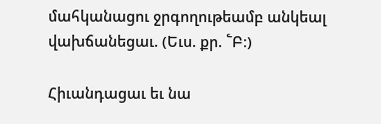մահկանացու ջրգողութեամբ անկեալ վախճանեցաւ. (Եւս. քր. ՟Բ։)

Հիւանդացաւ եւ նա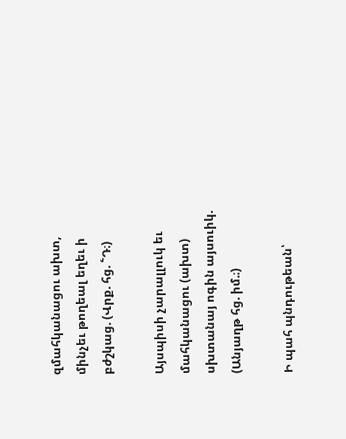զմահկանացու ախտ, մինչեւ թողեալ եղեւ ի բժշկաց. (Վրք. հց. ՟Դ։)

Այսպիսի չարալլուկ եւ մահկանացու (ախտ) սխտանայ ոգին այսուիկ. (Անյաղթ հց. իմ.։)

Ի պահ պնդութեան՝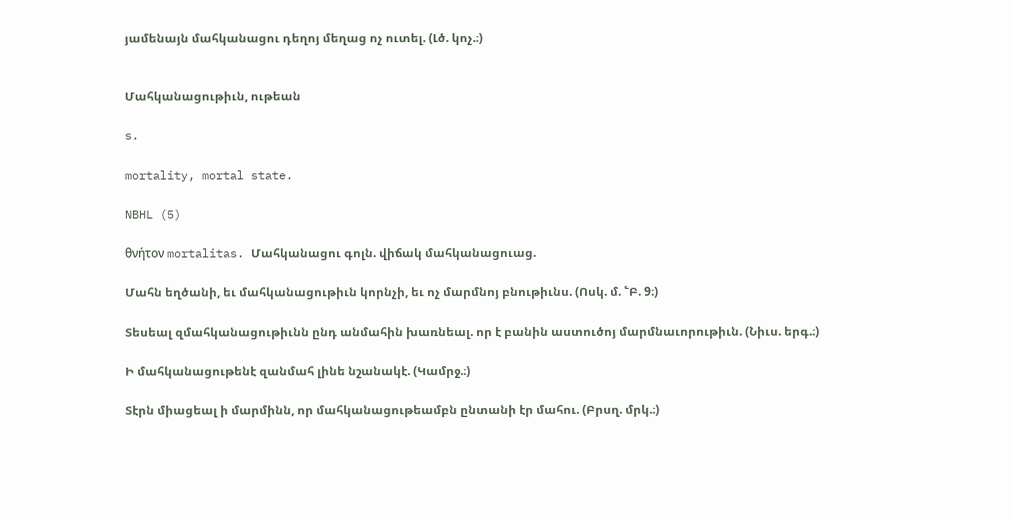յամենայն մահկանացու դեղոյ մեղաց ոչ ուտել. (Լծ. կոչ.։)


Մահկանացութիւն, ութեան

s.

mortality, mortal state.

NBHL (5)

θνήτον mortalitas. Մահկանացու գոլն. վիճակ մահկանացուաց.

Մահն եղծանի, եւ մահկանացութիւն կորնչի, եւ ոչ մարմնոյ բնութիւնս. (Ոսկ. մ. ՟Բ. 9։)

Տեսեալ զմահկանացութիւնն ընդ անմահին խառնեալ. որ է բանին աստուծոյ մարմնաւորութիւն. (Նիւս. երգ.։)

Ի մահկանացութենէ զանմահ լինե նշանակէ. (Կամրջ.։)

Տէրն միացեալ ի մարմինն, որ մահկանացութեամբն ընտանի էր մահու. (Բրսղ. մրկ.։)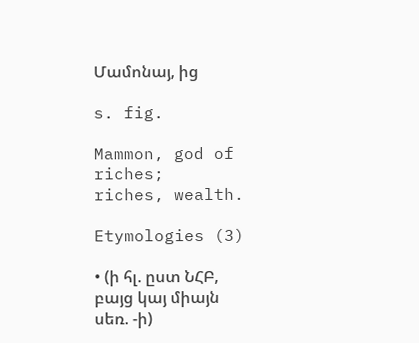Մամոնայ, ից

s. fig.

Mammon, god of riches;
riches, wealth.

Etymologies (3)

• (ի հլ. ըստ ՆՀԲ, բայց կայ միայն սեռ. -ի)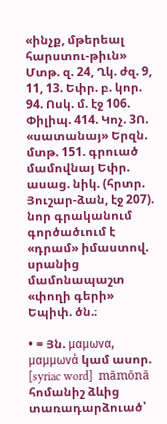«ինչք, մթերեալ հարստու-թիւն» Մտթ. զ. 24, Ղկ. ժզ. 9, 11, 13. Եփր. բ. կոր. 94. Ոսկ. մ. էջ 106. Փիլիպ. 414. Կոչ. 3Ո. «սատանայ» Երզն. մտթ. 151. գրուած մամովնայ Եփր. ասաց. նիկ. (հրտր. Յուշար-ձան, էջ 207). նոր գրականում գործածւում է «դրամ» իմաստով. սրանից մամոնապաշտ «փողի գերի» Եպիփ. ծն.։

• = Յն. μαμωνα, μαμμωνά կամ ասոր. [syriac word]  māmōnā հոմանիշ ձևից տառադարձուած՝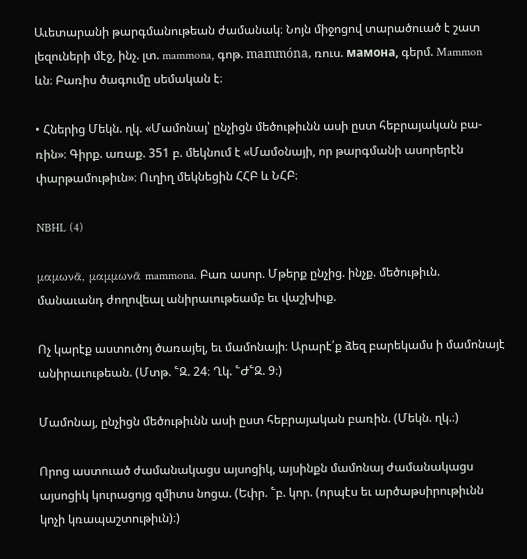Աւետարանի թարգմանութեան ժամանակ։ Նոյն միջոցով տարածուած է շատ լեզուների մէջ, ինչ. լտ. mammona, գոթ. mammóna, ռուս. мамонa, գերմ. Mammon ևն։ Բառիս ծագումը սեմական է։

• Հներից Մեկն. ղկ. «Մամոնայ՝ ընչիցն մեծութիւնն ասի ըստ հեբրայական բա-ռին»։ Գիրք. առաք. 351 բ. մեկնում է «Մամօնայի, որ թարգմանի ասորերէն փարթամութիւն»։ Ուղիղ մեկնեցին ՀՀԲ և ՆՀԲ։

NBHL (4)

μαμωνᾶ, μαμμωνᾶ mammona. Բառ ասոր. Մթերք ընչից. ինչք. մեծութիւն. մանաւանդ ժողովեալ անիրաւութեամբ եւ վաշխիւք.

Ոչ կարէք աստուծոյ ծառայել, եւ մամոնայի։ Արարէ՛ք ձեզ բարեկամս ի մամոնայէ անիրաւութեան. (Մտթ. ՟Զ. 24։ Ղկ. ՟Ժ՟Զ. 9։)

Մամոնայ, ընչիցն մեծութիւնն ասի ըստ հեբրայական բառին. (Մեկն. ղկ.։)

Որոց աստուած ժամանակացս այսոցիկ, այսինքն մամոնայ ժամանակացս այսոցիկ կուրացոյց զմիտս նոցա. (Եփր. ՟բ. կոր. (որպէս եւ արծաթսիրութիւնն կոչի կռապաշտութիւն)։)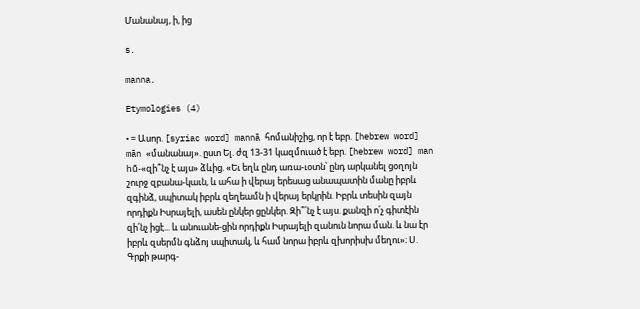Մանանայ, ի, ից

s.

manna.

Etymologies (4)

• = Ասոր. [syriac word] mannā հոմանիշից, որ է եբր. [hebrew word] mān «մանանայ». ըստ Ել. ժզ 13-31 կազմուած է եբր. [hebrew word] man hū̄-«զի՞նչ է այս» ձևից. «Եւ եղև ընդ առա-ւօտն՝ ընդ արկանել ցօղոյն շուրջ զբանա-կաւն, և ահա ի վերայ երեսաց անապատին մանը իբրև զգինձ, սպիտակ իբրև զեղեամն ի վերայ երկրին. Իբրև տեսին զայն որդիքն Իսրայելի, ասեն ընկեր ցընկեր. Զի՞՛նչ է այս. քանզի ո՛չ գիտէին զի՛նչ իցէ... և անուանե-ցին որդիքն Իսրայելի զանուն նորա ման. և նա էր իբրև զսերմն գնձոյ սպիտակ, և համ նորա իբրև զխորիսխ մեղու»։ Ս. Գրքի թարգ-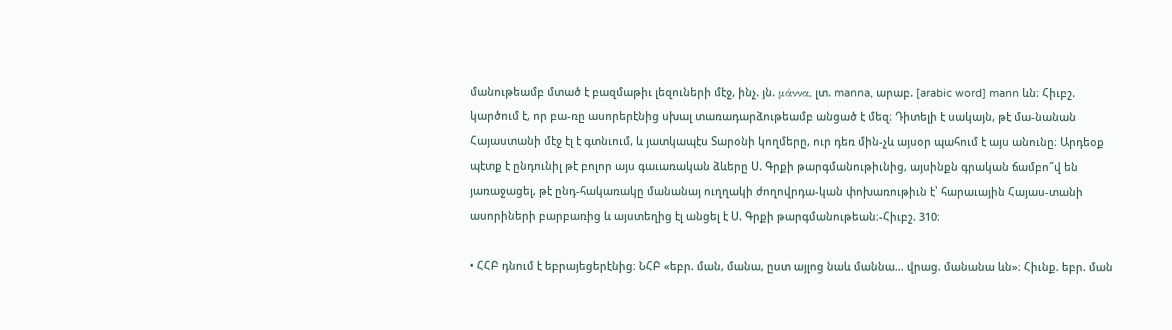մանութեամբ մտած է բազմաթիւ լեզուների մէջ, ինչ. յն. μάννα, լտ. manna, արաբ. [arabic word] mann ևն։ Հիւբշ. կարծում է, որ բա-ռը ասորերէնից սխալ տառադարձութեամբ անցած է մեզ։ Դիտելի է սակայն, թէ մա-նանան Հայաստանի մէջ էլ է գտնւում, և յատկապէս Տարօնի կողմերը, ուր դեռ մին-չև այսօր պահում է այս անունը։ Արդեօք պէտք է ընդունիլ թէ բոլոր այս գաւառական ձևերը Ս. Գրքի թարգմանութիւնից, այսինքն գրական ճամբո՞վ են յառաջացել, թէ ընդ-հակառակը մանանայ ուղղակի ժողովրդա-կան փոխառութիւն է՝ հարաւային Հայաս-տանի ասորիների բարբառից և այստեղից էլ անցել է Ս. Գրքի թարգմանութեան։-Հիւբշ. 310։

• ՀՀԲ դնում է եբրայեցերէնից։ ՆՀԲ «եբր. ման, մանա, ըստ այլոց նաև մաննա... վրաց. մանանա ևն»։ Հիւնք. եբր. ման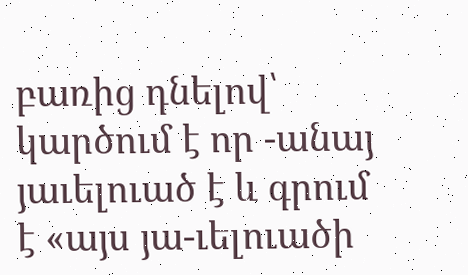բառից դնելով՝ կարծում է որ -անայ յաւելուած է և գրում է «այս յա-ւելուածի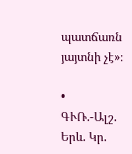պատճառն յայտնի չէ»։

• ԳՒՌ.-Ալշ. Երև. Կր.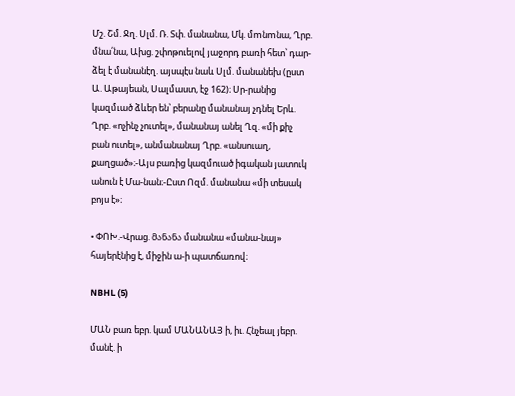Մշ. Շմ. Ջղ. Սլմ. Ռ. Տփ. մանանա, Մկ. մmնmնա, Ղրբ. մնա՛նա, Ախց. շփոթուելով յաջորդ բառի հետ՝ դար-ձել է մանանէղ. այսպէս նաև Սլմ. մանանեխ (ըստ Ա. Աթայեան, Սալմաստ, էջ 162)։ Սր-րանից կազմւած ձևեր են՝ բերանը մանանայ չդնել Երև. Ղրբ. «ոչինչ չուտել», մանանայ անել Ղզ. «մի քիչ բան ուտել», անմանանայ Ղրբ. «անսուաղ, քաղցած»։-Այս բառից կազմուած իգական յատուկ անուն է Մա-նան։-Ըստ Ոզմ. մանանա «մի տեսակ բոյս է»։

• ՓՈԽ.-Վրաց. მანანა մանանա «մանա-նայ» հայերէնից է, միջին ա-ի պատճառով։

NBHL (5)

ՄԱՆ բառ եբր. կամ ՄԱՆԱՆԱՅ ի, իւ. Հնչեալ յեբր. մանէ. ի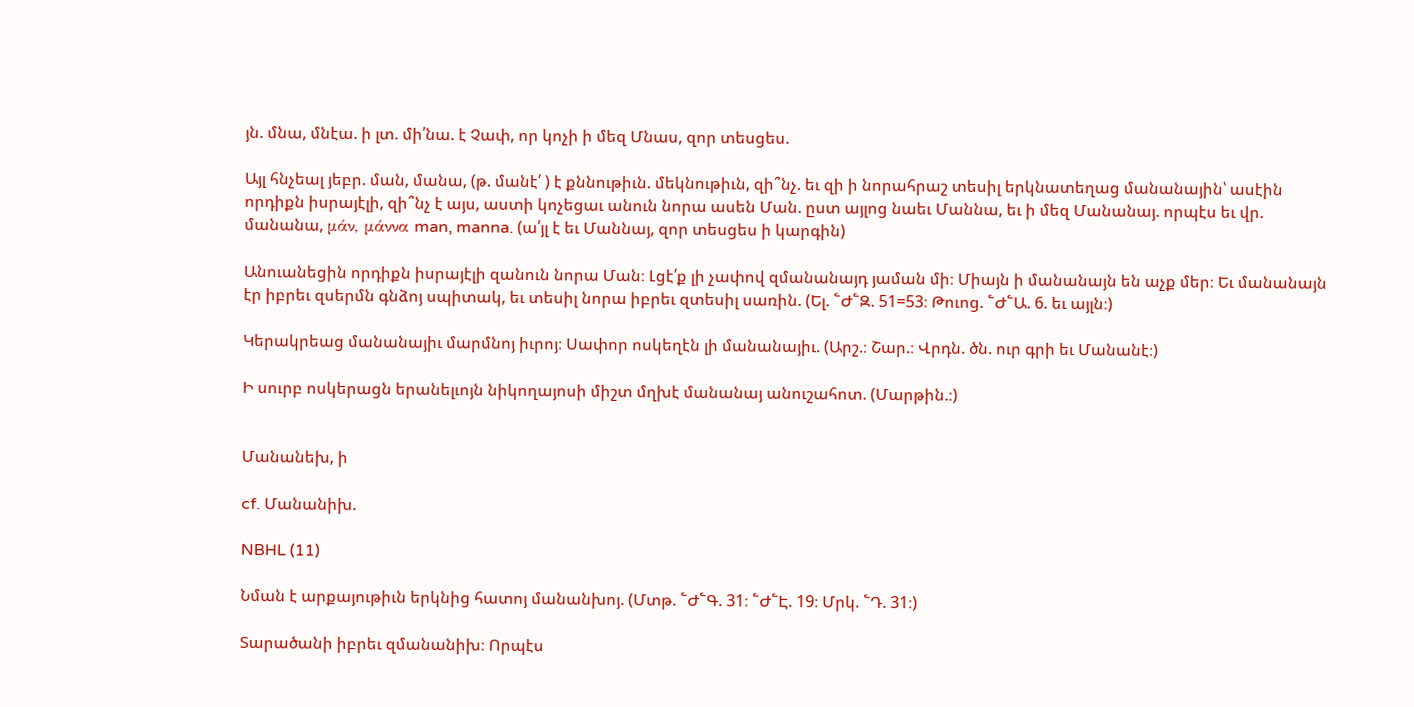յն. մնա, մնէա. ի լտ. մի՛նա. է Չափ, որ կոչի ի մեզ Մնաս, զոր տեսցես.

Այլ հնչեալ յեբր. ման, մանա, (թ. մանէ՛ ) է քննութիւն. մեկնութիւն, զի՞նչ. եւ զի ի նորահրաշ տեսիլ երկնատեղաց մանանային՝ ասէին որդիքն իսրայէլի, զի՞նչ է այս, աստի կոչեցաւ անուն նորա ասեն Ման. ըստ այլոց նաեւ Մաննա, եւ ի մեզ Մանանայ. որպէս եւ վր. մանանա, μάν, μάννα man, manna. (ա՛յլ է եւ Մաննայ, զոր տեսցես ի կարգին)

Անուանեցին որդիքն իսրայէլի զանուն նորա Ման։ Լցէ՛ք լի չափով զմանանայդ յաման մի։ Միայն ի մանանայն են աչք մեր։ Եւ մանանայն էր իբրեւ զսերմն գնձոյ սպիտակ, եւ տեսիլ նորա իբրեւ զտեսիլ սառին. (Ել. ՟Ժ՟Զ. 51=53։ Թուոց. ՟Ժ՟Ա. 6. եւ այլն։)

Կերակրեաց մանանայիւ մարմնոյ իւրոյ։ Սափոր ոսկեղէն լի մանանայիւ. (Արշ.։ Շար.։ Վրդն. ծն. ուր գրի եւ Մանանէ։)

Ի սուրբ ոսկերացն երանելւոյն նիկողայոսի միշտ մղխէ մանանայ անուշահոտ. (Մարթին.։)


Մանանեխ, ի

cf. Մանանիխ.

NBHL (11)

Նման է արքայութիւն երկնից հատոյ մանանխոյ. (Մտթ. ՟Ժ՟Գ. 31։ ՟Ժ՟Է. 19։ Մրկ. ՟Դ. 31։)

Տարածանի իբրեւ զմանանիխ։ Որպէս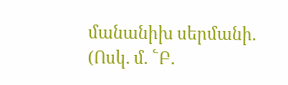մանանիխ սերմանի. (Ոսկ. մ. ՟Բ.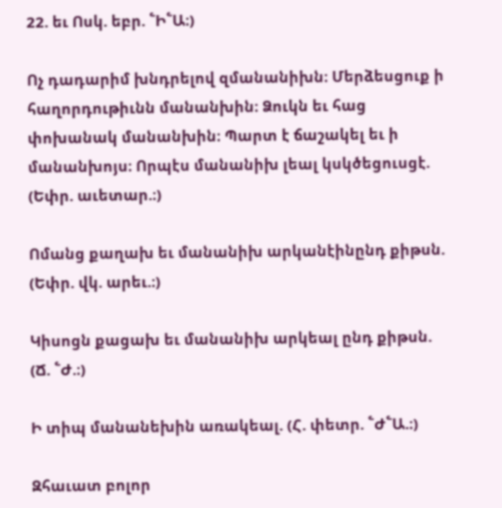22. եւ Ոսկ. եբր. ՟Ի՟Ա։)

Ոչ դադարիմ խնդրելով զմանանիխն։ Մերձեսցուք ի հաղորդութիւնն մանանխին։ Ձուկն եւ հաց փոխանակ մանանխին։ Պարտ է ճաշակել եւ ի մանանխոյս։ Որպէս մանանիխ լեալ կսկծեցուսցէ. (Եփր. աւետար.։)

Ոմանց քաղախ եւ մանանիխ արկանէինընդ քիթսն. (Եփր. վկ. արեւ.։)

Կիսոցն քացախ եւ մանանիխ արկեալ ընդ քիթսն. (Ճ. ՟Ժ.։)

Ի տիպ մանանեխին առակեալ. (Հ. փետր. ՟Ժ՟Ա.։)

Զհաւատ բոլոր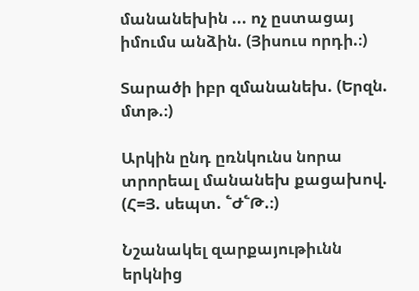մանանեխին ... ոչ ըստացայ իմումս անձին. (Յիսուս որդի.։)

Տարածի իբր զմանանեխ. (Երզն. մտթ.։)

Արկին ընդ ըռնկունս նորա տրորեալ մանանեխ քացախով. (Հ=Յ. սեպտ. ՟Ժ՟Թ.։)

Նշանակել զարքայութիւնն երկնից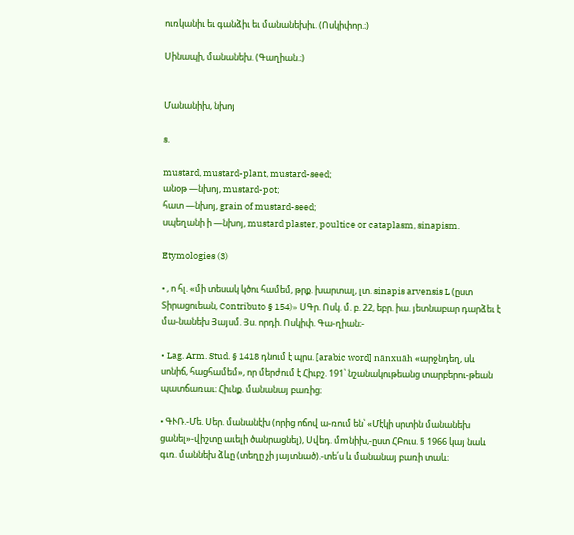ուռկանիւ եւ գանձիւ եւ մանանեխիւ. (Ոսկիփոր.։)

Սինապի, մանանեխ. (Գաղիան.։)


Մանանիխ, նխոյ

s.

mustard, mustard-plant, mustard-seed;
անօթ —նխոյ, mustard-pot;
հատ —նխոյ, grain of mustard-seed;
սպեղանի ի —նխոյ, mustard plaster, poultice or cataplasm, sinapism.

Etymologies (3)

• , ո հլ. «մի տեսակ կծու համեմ, թրք. խարտալ, լտ. sinapis arvensis L (ըստ Տիրացուեան, Contributo § 154)» ՍԳր. Ոսկ. մ. բ. 22, եբր. իա. յետնաբար դարձեւ է մա-նանեխ Յայսմ. Յս. որդի. Ոսկիփ. Գա-ղիան։-

• Lag. Arm. Stud. § 1418 դնում է պրս. [arabic word] nānxuāh «արջնդեղ, սև սոնիճ, հացհամեմ», որ մերժում է Հիւբշ. 191՝ նշանակութեանց տարբերու-թեան պատճառաւ։ Հիւնք. մանանայ բառից։

• ԳՒՌ.-Մե. Սեր. մանանէխ (որից ոճով ա-ռում են՝ «Մէկի սրտին մանանեխ ցանել»-վիշտը աւելի ծանրացնել), Սվեդ. մmնիխ,-ըստ ՀԲուս. § 1966 կայ նաև գւռ. մաննեխ ձևը (տեղը չի յայտնած).-տե՛ս և մանանայ բառի տաև։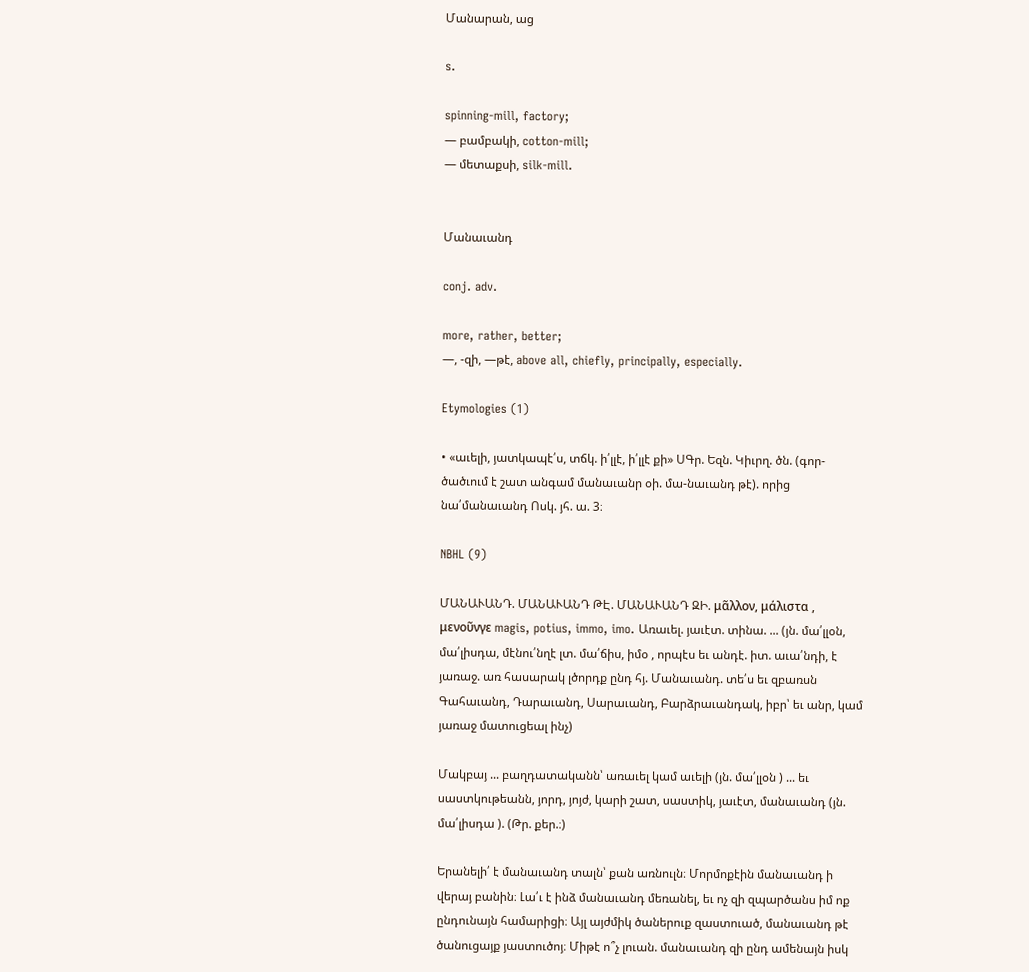Մանարան, աց

s.

spinning-mill, factory;
— բամբակի, cotton-mill;
— մետաքսի, silk-mill.


Մանաւանդ

conj. adv.

more, rather, better;
—, -զի, —թէ, above all, chiefly, principally, especially.

Etymologies (1)

• «աւելի, յատկապէ՛ս, տճկ. ի՛լլէ, ի՛լլէ քի» ՍԳր. Եզն. Կիւրղ. ծն. (գոր-ծածւում է շատ անգամ մանաւանր օի. մա-նաւանդ թէ). որից նա՛մանաւանդ Ոսկ. յհ. ա. 3։

NBHL (9)

ՄԱՆԱՒԱՆԴ. ՄԱՆԱՒԱՆԴ ԹԷ. ՄԱՆԱՒԱՆԴ ԶԻ. μᾶλλον, μάλιστα , μενοῦνγε magis, potius, immo, imo. Առաւել. յաւէտ. տինա. ... (յն. մա՛լլօն, մա՛լիսդա, մէնու՛նղէ լտ. մա՛ճիս, իմօ , որպէս եւ անդէ. իտ. աւա՛նդի, է յառաջ. առ հասարակ լծորդք ընդ հյ. Մանաւանդ. տե՛ս եւ զբառսն Գահաւանդ, Դարաւանդ, Սարաւանդ, Բարձրաւանդակ, իբր՝ եւ անր, կամ յառաջ մատուցեալ ինչ)

Մակբայ ... բաղդատականն՝ առաւել կամ աւելի (յն. մա՛լլօն ) ... եւ սաստկութեանն, յորդ, յոյժ, կարի շատ, սաստիկ, յաւէտ, մանաւանդ (յն. մա՛լիսդա ). (Թր. քեր.։)

Երանելի՛ է մանաւանդ տալն՝ քան առնուլն։ Մորմոքէին մանաւանդ ի վերայ բանին։ Լա՛ւ է ինձ մանաւանդ մեռանել, եւ ոչ զի զպարծանս իմ ոք ընդունայն համարիցի։ Այլ այժմիկ ծաներուք զաստուած, մանաւանդ թէ ծանուցայք յաստուծոյ։ Միթէ ո՞չ լուան. մանաւանդ զի ընդ ամենայն իսկ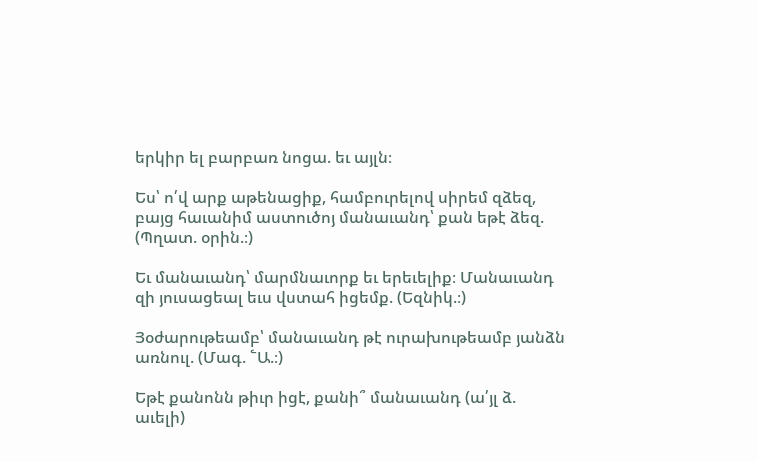երկիր ել բարբառ նոցա. եւ այլն։

Ես՝ ո՛վ արք աթենացիք, համբուրելով սիրեմ զձեզ, բայց հաւանիմ աստուծոյ մանաւանդ՝ քան եթէ ձեզ. (Պղատ. օրին.։)

Եւ մանաւանդ՝ մարմնաւորք եւ երեւելիք։ Մանաւանդ զի յուսացեալ եւս վստահ իցեմք. (Եզնիկ.։)

Յօժարութեամբ՝ մանաւանդ թէ ուրախութեամբ յանձն առնուլ. (Մագ. ՟Ա.։)

Եթէ քանոնն թիւր իցէ, քանի՞ մանաւանդ (ա՛յլ ձ. աւելի)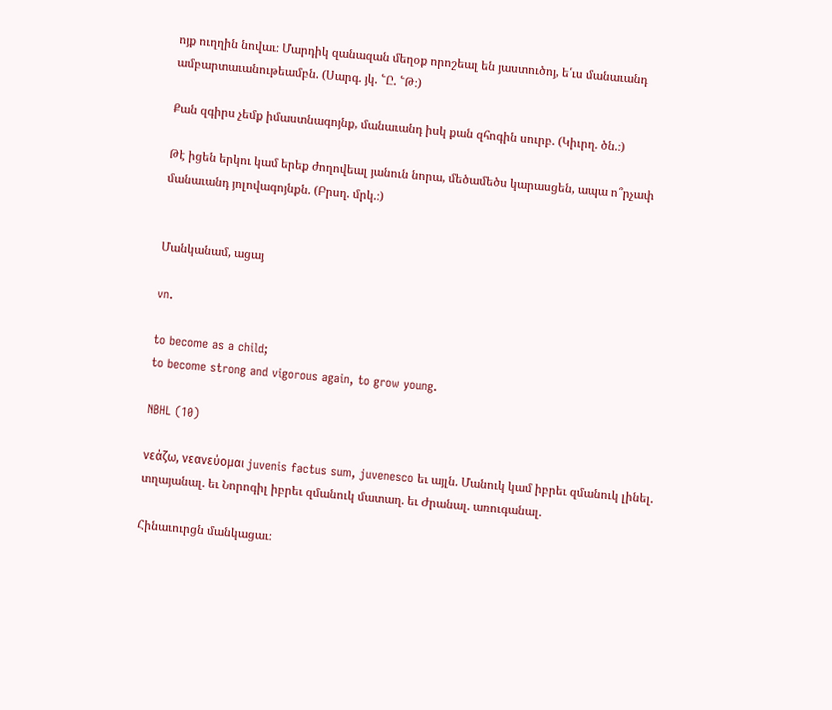ոյք ուղղին նովաւ։ Մարդիկ զանազան մեղօք որոշեալ են յաստուծոյ, ե՛ւս մանաւանդ ամբարտաւանութեամբն. (Սարգ. յկ. ՟Ը. ՟Թ։)

Քան զգիրս չեմք իմաստնագոյնք, մանաւանդ իսկ քան զհոգին սուրբ. (Կիւրղ. ծն.։)

Թէ իցեն երկու կամ երեք ժողովեալ յանուն նորա, մեծամեծս կարասցեն, ապա ո՞րչափ մանաւանդ յոլովագոյնքն. (Բրսղ. մրկ.։)


Մանկանամ, ացայ

vn.

to become as a child;
to become strong and vigorous again, to grow young.

NBHL (10)

νεάζω, νεανεύομαι juvenis factus sum, juvenesco եւ այլն. Մանուկ կամ իբրեւ զմանուկ լինել. տղայանալ. եւ Նորոգիլ իբրեւ զմանուկ մատաղ. եւ Ժրանալ. առուգանալ.

Հինաւուրցն մանկացաւ։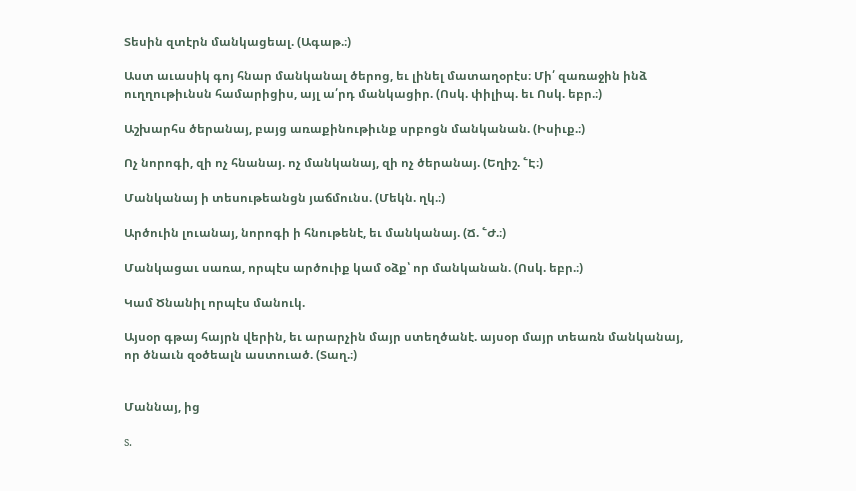Տեսին զտէրն մանկացեալ. (Ագաթ.։)

Աստ աւասիկ գոյ հնար մանկանալ ծերոց, եւ լինել մատաղօրէս։ Մի՛ զառաջին ինձ ուղղութիւնսն համարիցիս, այլ ա՛րդ մանկացիր. (Ոսկ. փիլիպ. եւ Ոսկ. եբր.։)

Աշխարհս ծերանայ, բայց առաքինութիւնք սրբոցն մանկանան. (Իսիւք.։)

Ոչ նորոգի, զի ոչ հնանայ. ոչ մանկանայ, զի ոչ ծերանայ. (Եղիշ. ՟Է։)

Մանկանայ ի տեսութեանցն յաճմունս. (Մեկն. ղկ.։)

Արծուին լուանայ, նորոգի ի հնութենէ, եւ մանկանայ. (Ճ. ՟Ժ.։)

Մանկացաւ սառա, որպէս արծուիք կամ օձք՝ որ մանկանան. (Ոսկ. եբր.։)

Կամ Ծնանիլ որպէս մանուկ.

Այսօր գթայ հայրն վերին, եւ արարչին մայր ստեղծանէ. այսօր մայր տեառն մանկանայ, որ ծնաւն զօծեալն աստուած. (Տաղ.։)


Մաննայ, ից

s.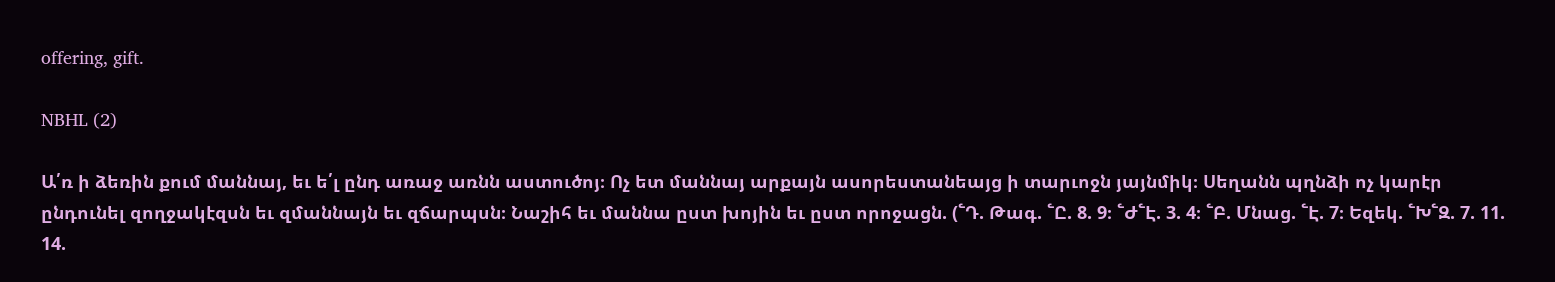offering, gift.

NBHL (2)

Ա՛ռ ի ձեռին քում մաննայ, եւ ե՛լ ընդ առաջ առնն աստուծոյ։ Ոչ ետ մաննայ արքայն ասորեստանեայց ի տարւոջն յայնմիկ։ Սեղանն պղնձի ոչ կարէր ընդունել զողջակէզսն եւ զմաննայն եւ զճարպսն։ Նաշիհ եւ մաննա ըստ խոյին եւ ըստ որոջացն. (՟Դ. Թագ. ՟Ը. 8. 9։ ՟Ժ՟Է. 3. 4։ ՟Բ. Մնաց. ՟Է. 7։ Եզեկ. ՟Խ՟Զ. 7. 11. 14.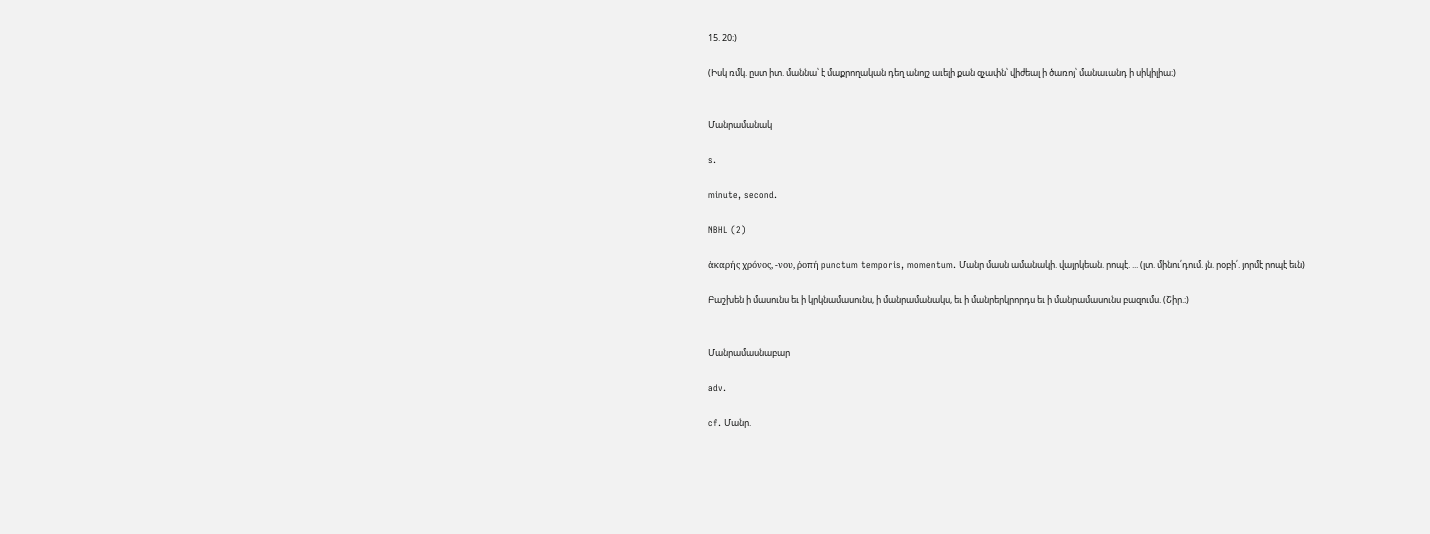15. 20։)

(Իսկ ռմկ. ըստ իտ. մաննա՝ է մաքրողական դեղ անոյշ աւելի քան զչափն՝ վիժեալ ի ծառոյ՝ մանաւանդ ի սիկիլիա։)


Մանրամանակ

s.

minute, second.

NBHL (2)

ἁκαρής χρόνος, -νου, ῤοπή punctum temporis, momentum. Մանր մասն ամանակի. վայրկեան. րոպէ. ... (լտ. մինու՛դում. յն. րօբի՛. յորմէ րոպէ եւն)

Բաշխեն ի մասունս եւ ի կրկնամասունս, ի մանրամանակս, եւ ի մանրերկրորդս եւ ի մանրամասունս բազումս. (Շիր.։)


Մանրամասնաբար

adv.

cf. Մանր.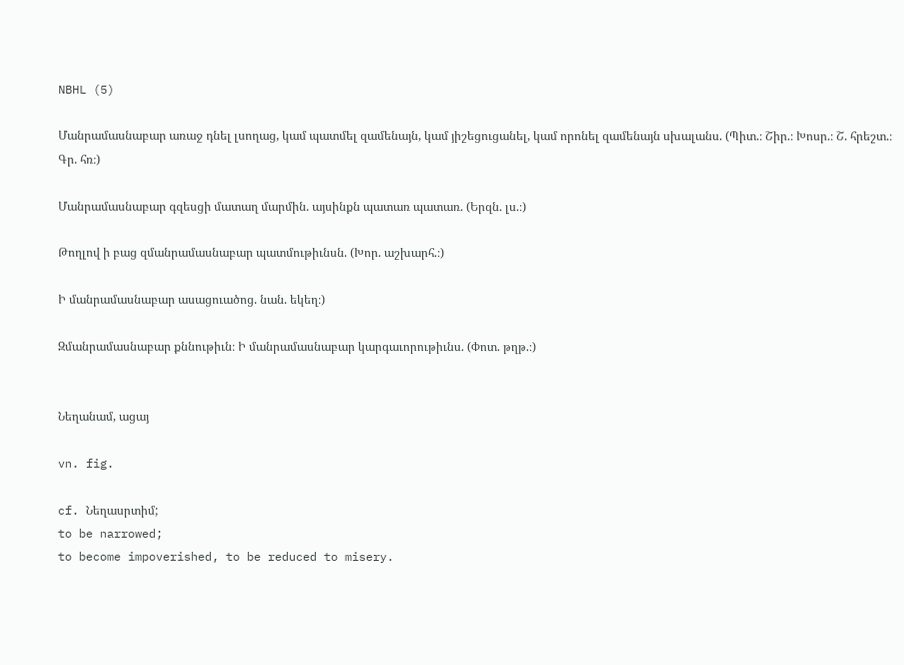NBHL (5)

Մանրամասնաբար առաջ դնել լսողաց, կամ պատմել զամենայն, կամ յիշեցուցանել, կամ որոնել զամենայն սխալանս. (Պիտ.։ Շիր.։ Խոսր.։ Շ. հրեշտ.։ Գր. հռ։)

Մանրամասնաբար գզեսցի մատաղ մարմին. այսինքն պատառ պատառ. (Երզն. լս.։)

Թողլով ի բաց զմանրամասնաբար պատմութիւնսն. (Խոր. աշխարհ.։)

Ի մանրամասնաբար ասացուածոց. նան. եկեղ։)

Զմանրամասնաբար քննութիւն։ Ի մանրամասնաբար կարգաւորութիւնս. (Փոտ. թղթ.։)


Նեղանամ, ացայ

vn. fig.

cf. Նեղասրտիմ;
to be narrowed;
to become impoverished, to be reduced to misery.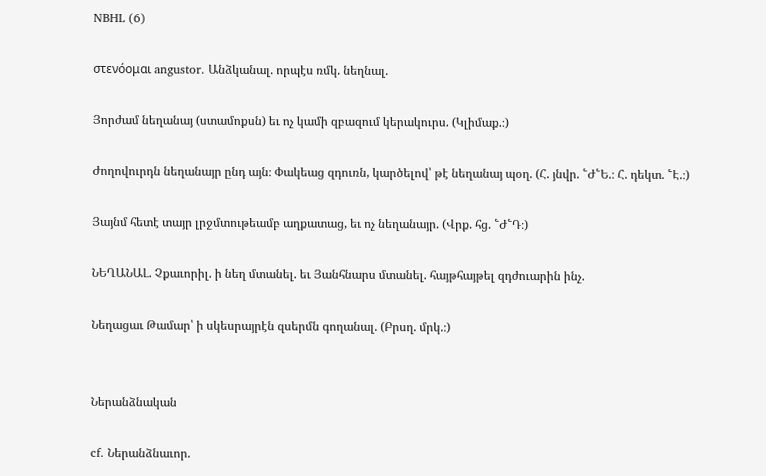NBHL (6)

στενόομαι angustor. Անձկանալ. որպէս ռմկ. նեղնալ.

Յորժամ նեղանայ (ստամոքսն) եւ ոչ կամի զբազում կերակուրս. (Կլիմաք.։)

Ժողովուրդն նեղանայր ընդ այն։ Փակեաց զդուռն, կարծելով՝ թէ նեղանայ պօղ. (Հ. յնվր. ՟Ժ՟Ե.։ Հ. դեկտ. ՟Է.։)

Յայնմ հետէ տայր լրջմտութեամբ աղքատաց, եւ ոչ նեղանայր. (Վրք. հց. ՟Ժ՟Դ։)

ՆԵՂԱՆԱԼ. Չքաւորիլ. ի նեղ մտանել. եւ Յանհնարս մտանել. հայթհայթել զդժուարին ինչ.

Նեղացաւ Թամար՝ ի սկեսրայրէն զսերմն գողանալ. (Բրսղ. մրկ.։)


Ներանձնական

cf. Ներանձնաւոր.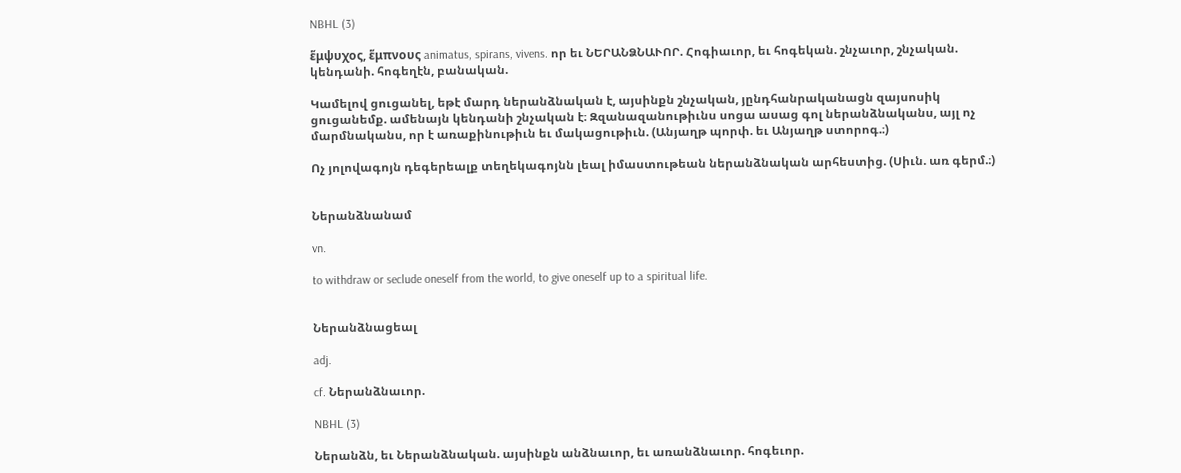NBHL (3)

ἕμψυχος, ἕμπνους animatus, spirans, vivens. որ եւ ՆԵՐԱՆՁՆԱՒՈՐ. Հոգիաւոր, եւ հոգեկան. շնչաւոր, շնչական. կենդանի. հոգեղէն, բանական.

Կամելով ցուցանել, եթէ մարդ ներանձնական է, այսինքն շնչական, յընդհանրականացն զայսոսիկ ցուցանեմք. ամենայն կենդանի շնչական է։ Զզանազանութիւնս սոցա ասաց գոլ ներանձնականս, այլ ոչ մարմնականս, որ է առաքինութիւն եւ մակացութիւն. (Անյաղթ պորփ. եւ Անյաղթ ստորոգ.։)

Ոչ յոլովագոյն դեգերեալք տեղեկագոյնն լեալ իմաստութեան ներանձնական արհեստից. (Սիւն. առ գերմ.։)


Ներանձնանամ

vn.

to withdraw or seclude oneself from the world, to give oneself up to a spiritual life.


Ներանձնացեալ

adj.

cf. Ներանձնաւոր.

NBHL (3)

Ներանձն, եւ Ներանձնական. այսինքն անձնաւոր, եւ առանձնաւոր. հոգեւոր.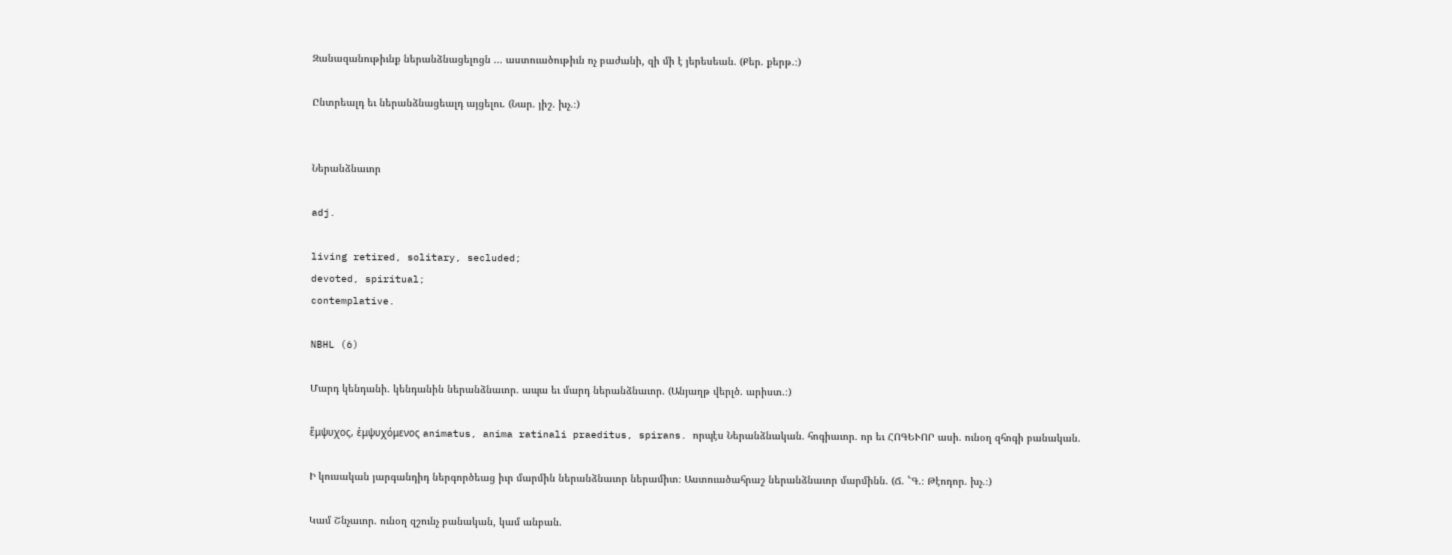Զանազանութիւնք ներանձնացելոցն ... աստուածութիւն ոչ բաժանի, զի մի է յերեսեան. (Քեր. քերթ.։)

Ընտրեալդ եւ ներանձնացեալդ այցելու. (Նար. յիշ. խչ.։)


Ներանձնաւոր

adj.

living retired, solitary, secluded;
devoted, spiritual;
contemplative.

NBHL (6)

Մարդ կենդանի. կենդանին ներանձնաւոր. ապա եւ մարդ ներանձնաւոր. (Անյաղթ վերլծ. արիստ.։)

ἕμψυχος, ἑμψυχόμενος animatus, anima ratinali praeditus, spirans. որպէս Ներանձնական. հոգիաւոր. որ եւ ՀՈԳԵՒՈՐ ասի. ունօղ զհոգի բանական.

Ի կուսական յարգանդիդ ներգործեաց իւր մարմին ներանձնաւոր ներամիտ։ Աստուածահրաշ ներանձնաւոր մարմինն. (Ճ. ՟Գ.։ Թէոդոր. խչ.։)

Կամ Շնչաւոր. ունօղ զշունչ բանական, կամ անբան.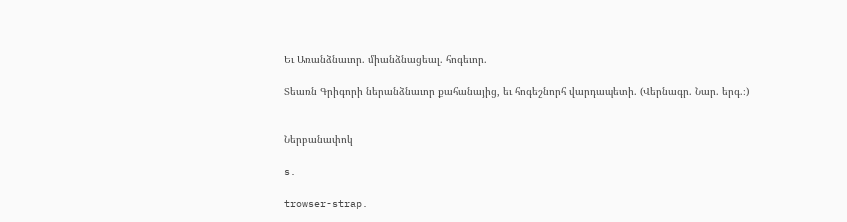Եւ Առանձնաւոր. միանձնացեալ. հոգեւոր.

Տեառն Գրիգորի ներանձնաւոր քահանայից, եւ հոգեշնորհ վարդապետի. (Վերնագր. Նար. երգ.։)


Ներբանափոկ

s.

trowser-strap.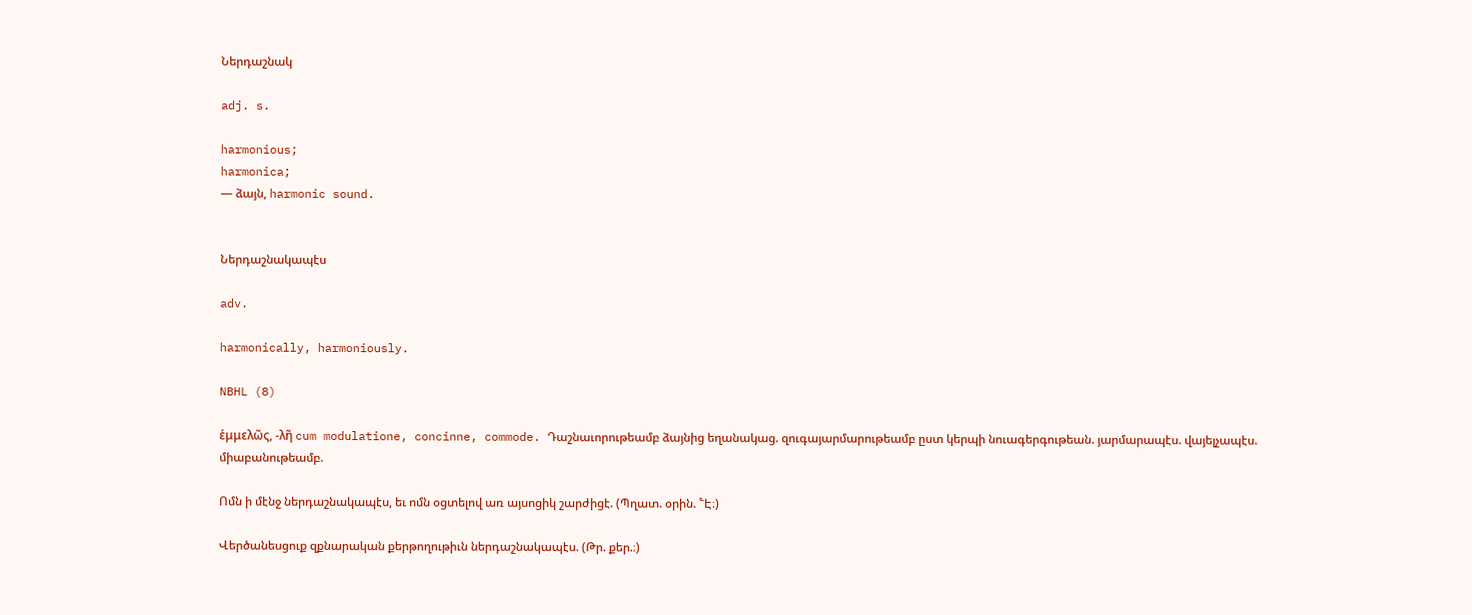Ներդաշնակ

adj. s.

harmonious;
harmonica;
— ձայն, harmonic sound.


Ներդաշնակապէս

adv.

harmonically, harmoniously.

NBHL (8)

ἑμμελῶς, -λῆ cum modulatione, concinne, commode. Դաշնաւորութեամբ ձայնից եղանակաց. զուգայարմարութեամբ ըստ կերպի նուագերգութեան. յարմարապէս. վայելչապէս. միաբանութեամբ.

Ոմն ի մէնջ ներդաշնակապէս, եւ ոմն օցտելով առ այսոցիկ շարժիցէ. (Պղատ. օրին. ՟Է։)

Վերծանեսցուք զքնարական քերթողութիւն ներդաշնակապէս. (Թր. քեր.։)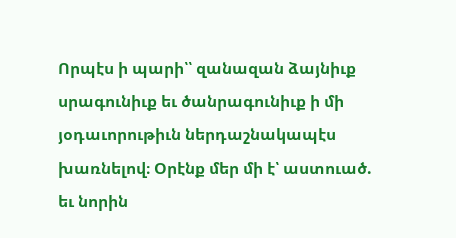Որպէս ի պարի՝՝ զանազան ձայնիւք սրագունիւք եւ ծանրագունիւք ի մի յօդաւորութիւն ներդաշնակապէս խառնելով։ Օրէնք մեր մի է՝ աստուած. եւ նորին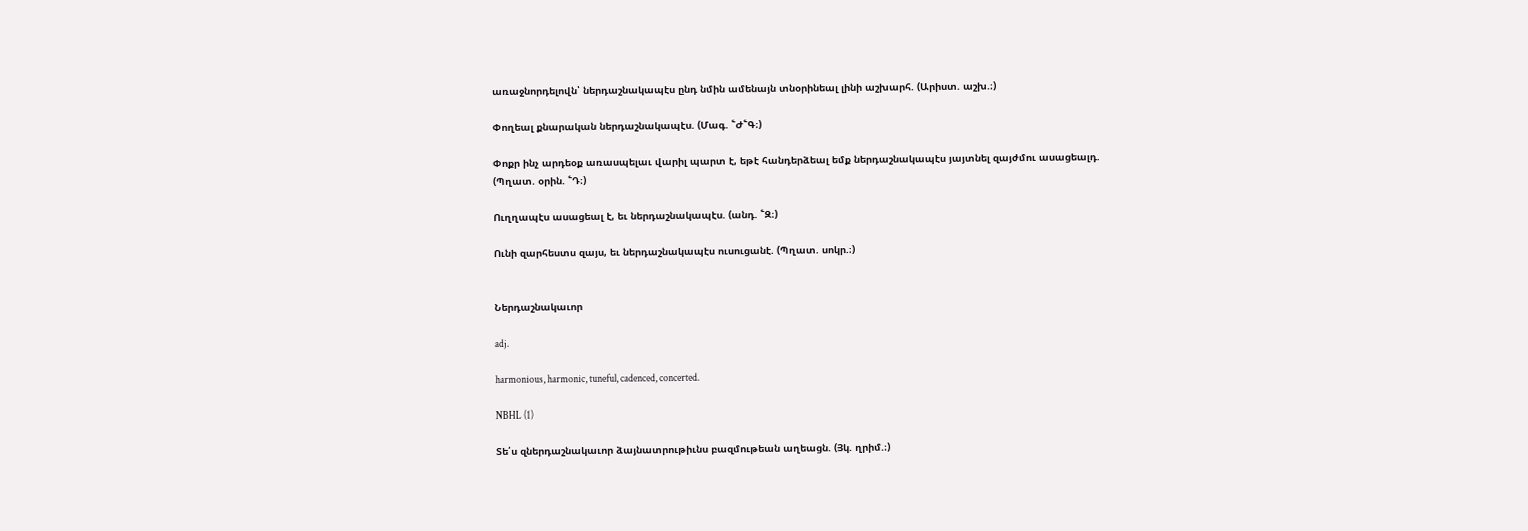առաջնորդելովն՝ ներդաշնակապէս ընդ նմին ամենայն տնօրինեալ լինի աշխարհ. (Արիստ. աշխ.։)

Փողեալ քնարական ներդաշնակապէս. (Մագ. ՟Ժ՟Գ։)

Փոքր ինչ արդեօք առասպելաւ վարիլ պարտ է, եթէ հանդերձեալ եմք ներդաշնակապէս յայտնել զայժմու ասացեալդ. (Պղատ. օրին. ՟Դ։)

Ուղղապէս ասացեալ է, եւ ներդաշնակապէս. (անդ. ՟Զ։)

Ունի զարհեստս զայս, եւ ներդաշնակապէս ուսուցանէ. (Պղատ. սոկր.։)


Ներդաշնակաւոր

adj.

harmonious, harmonic, tuneful, cadenced, concerted.

NBHL (1)

Տե՛ս զներդաշնակաւոր ձայնատրութիւնս բազմութեան աղեացն. (Յկ. ղրիմ.։)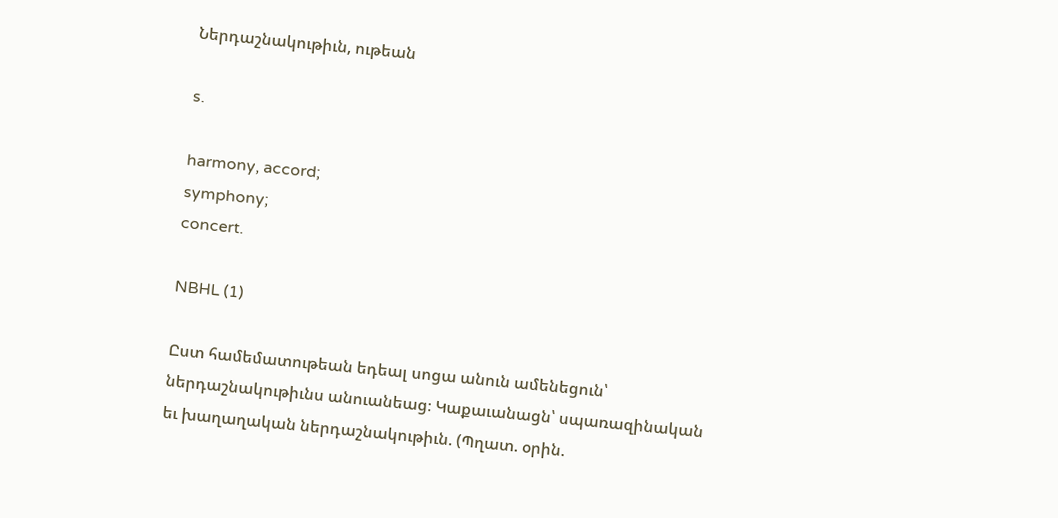Ներդաշնակութիւն, ութեան

s.

harmony, accord;
symphony;
concert.

NBHL (1)

Ըստ համեմատութեան եդեալ սոցա անուն ամենեցուն՝ ներդաշնակութիւնս անուանեաց։ Կաքաւանացն՝ սպառազինական եւ խաղաղական ներդաշնակութիւն. (Պղատ. օրին.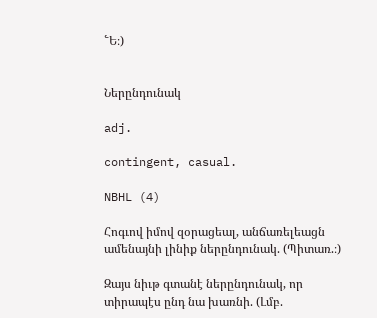՟Ե։)


Ներընդունակ

adj.

contingent, casual.

NBHL (4)

Հոգւով իմով զօրացեալ, անճառելեացն ամենայնի լինիք ներընդունակ. (Պիտառ.։)

Զայս նիւթ գտանէ ներընդունակ, որ տիրապէս ընդ նա խառնի. (Լմբ.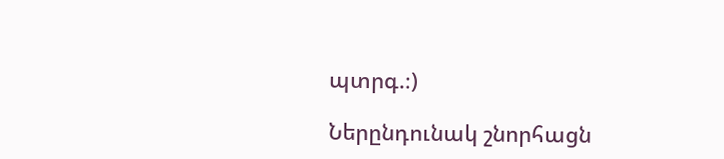պտրգ.։)

Ներընդունակ շնորհացն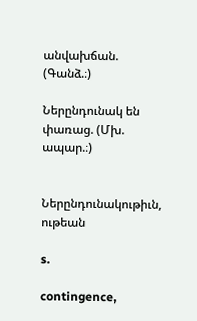անվախճան. (Գանձ.։)

Ներընդունակ են փառաց. (Մխ. ապար.։)


Ներընդունակութիւն, ութեան

s.

contingence,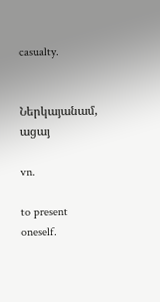casualty.


Ներկայանամ, ացայ

vn.

to present oneself.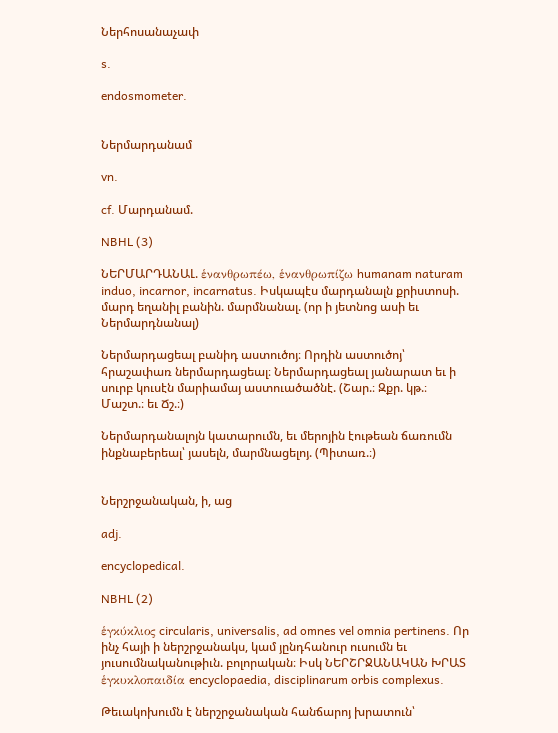Ներհոսանաչափ

s.

endosmometer.


Ներմարդանամ

vn.

cf. Մարդանամ.

NBHL (3)

ՆԵՐՄԱՐԴԱՆԱԼ. ἑνανθρωπέω, ἑνανθρωπίζω humanam naturam induo, incarnor, incarnatus. Իսկապէս մարդանալն քրիստոսի. մարդ եղանիլ բանին. մարմնանալ. (որ ի յետնոց ասի եւ Ներմարդնանալ)

Ներմարդացեալ բանիդ աստուծոյ։ Որդին աստուծոյ՝ հրաշափառ ներմարդացեալ։ Ներմարդացեալ յանարատ եւ ի սուրբ կուսէն մարիամայ աստուածածնէ. (Շար.։ Զքր. կթ.։ Մաշտ.։ եւ Ճշ.։)

Ներմարդանալոյն կատարումն, եւ մերոյին էութեան ճառումն ինքնաբերեալ՝ յասելն, մարմնացելոյ. (Պիտառ.։)


Ներշրջանական, ի, աց

adj.

encyclopedical.

NBHL (2)

ἑγκύκλιος circularis, universalis, ad omnes vel omnia pertinens. Որ ինչ հայի ի ներշրջանակս, կամ յընդհանուր ուսումն եւ յուսումնականութիւն. բոլորական։ Իսկ ՆԵՐՇՐՋԱՆԱԿԱՆ ԽՐԱՏ ἑγκυκλοπαιδία encyclopaedia, disciplinarum orbis complexus.

Թեւակոխումն է ներշրջանական հանճարոյ խրատուն՝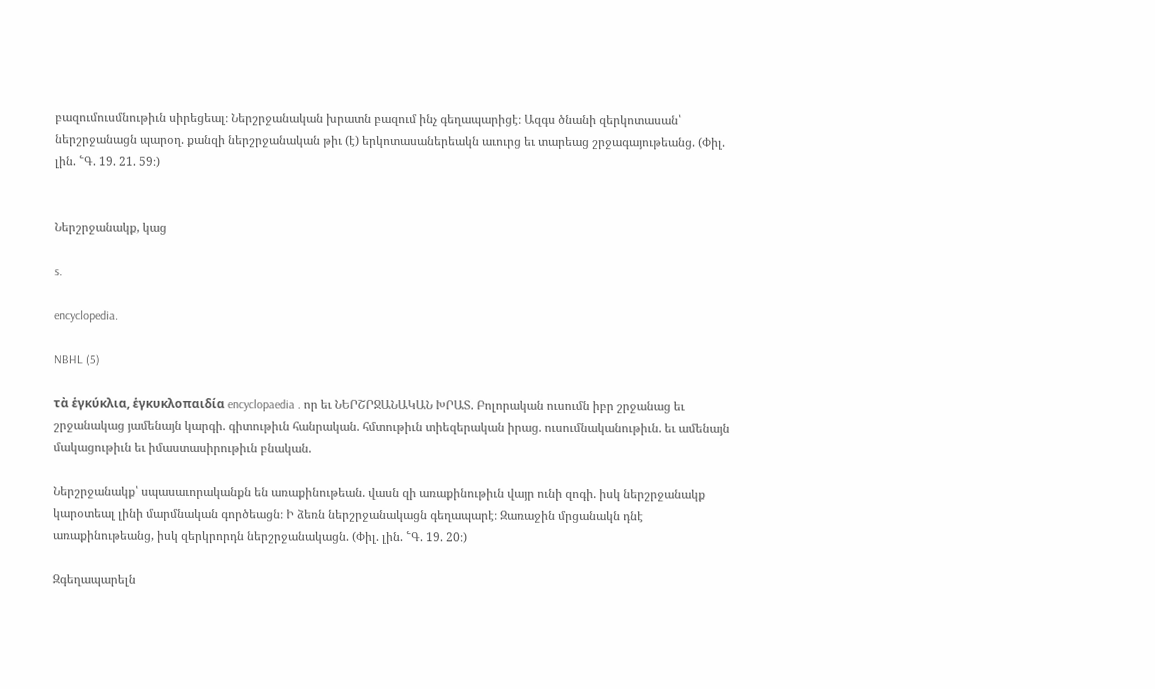բազումուսմնութիւն սիրեցեալ։ Ներշրջանական խրատն բազում ինչ գեղապարիցէ։ Ազգս ծնանի զերկոտասան՝ ներշրջանացն պարօղ. քանզի ներշրջանական թիւ (է) երկոտասաներեակն աւուրց եւ տարեաց շրջագայութեանց. (Փիլ. լին. ՟Գ. 19. 21. 59։)


Ներշրջանակք, կաց

s.

encyclopedia.

NBHL (5)

τὰ ἑγκύκλια, ἑγκυκλοπαιδία encyclopaedia . որ եւ ՆԵՐՇՐՋԱՆԱԿԱՆ ԽՐԱՏ. Բոլորական ուսումն իբր շրջանաց եւ շրջանակաց յամենայն կարգի. գիտութիւն հանրական. հմտութիւն տիեզերական իրաց. ուսումնականութիւն. եւ ամենայն մակացութիւն եւ իմաստասիրութիւն բնական.

Ներշրջանակք՝ սպասաւորականքն են առաքինութեան. վասն զի առաքինութիւն վայր ունի զոգի. իսկ ներշրջանակք կարօտեալ լինի մարմնական գործեացն։ Ի ձեռն ներշրջանակացն գեղապարէ։ Զառաջին մրցանակն դնէ առաքինութեանց, իսկ զերկրորդն ներշրջանակացն. (Փիլ. լին. ՟Գ. 19. 20։)

Զգեղապարելն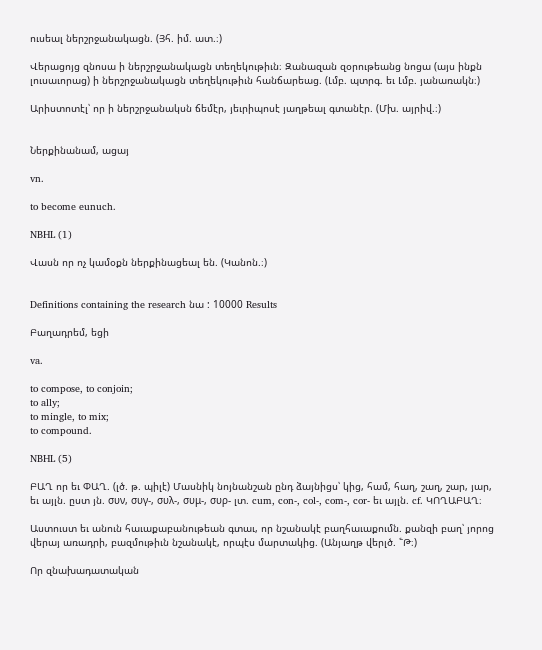ուսեալ ներշրջանակացն. (Յհ. իմ. ատ.։)

Վերացոյց զնոսա ի ներշրջանակացն տեղեկութիւն։ Զանազան զօրութեանց նոցա (այս ինքն լուսաւորաց) ի ներշրջանակացն տեղեկութիւն հանճարեաց. (Լմբ. պտրգ. եւ Լմբ. յանառակն։)

Արիստոտէլ՝ որ ի ներշրջանակսն ճեմէր, յեւրիպոսէ յաղթեալ գտանէր. (Մխ. այրիվ.։)


Ներքինանամ, ացայ

vn.

to become eunuch.

NBHL (1)

Վասն որ ոչ կամօքն ներքինացեալ են. (Կանոն.։)


Definitions containing the research նա : 10000 Results

Բաղադրեմ, եցի

va.

to compose, to conjoin;
to ally;
to mingle, to mix;
to compound.

NBHL (5)

ԲԱՂ որ եւ ՓԱՂ. (լծ. թ. պիլէ) Մասնիկ նոյնանշան ընդ ձայնիցս՝ կից, համ, հաղ, շաղ, շար, յար, եւ այլն. ըստ յն. συν, συγ-, συλ-, συμ-, συρ- լտ. cum, con-, col-, com-, cor- եւ այլն. cf. ԿՈՂԱԲԱՂ։

Աստուստ եւ անուն հաւաքաբանութեան գտաւ, որ նշանակէ բաղհաւաքումն. քանզի բաղ՝ յորոց վերայ առադրի, բազմութիւն նշանակէ, որպէս մարտակից. (Անյաղթ վերլծ. ՟Թ։)

Որ զնախադատական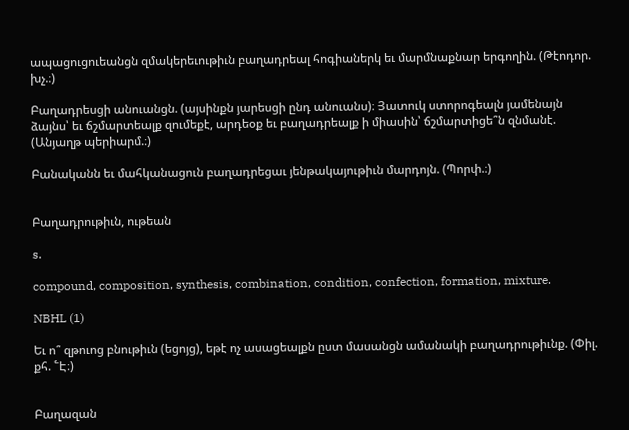ապացուցուեանցն զմակերեւութիւն բաղադրեալ հոգիաներկ եւ մարմնաքնար երգողին. (Թէոդոր. խչ.։)

Բաղադրեսցի անուանցն. (այսինքն յարեսցի ընդ անուանս)։ Յատուկ ստորոգեալն յամենայն ձայնս՝ եւ ճշմարտեալք զումեքէ, արդեօք եւ բաղադրեալք ի միասին՝ ճշմարտիցե՞ն զնմանէ. (Անյաղթ պերիարմ.։)

Բանականն եւ մահկանացուն բաղադրեցաւ յենթակայութիւն մարդոյն. (Պորփ.։)


Բաղադրութիւն, ութեան

s.

compound, composition, synthesis, combination, condition, confection, formation, mixture.

NBHL (1)

Եւ ո՞ զթուոց բնութիւն (եցոյց), եթէ ոչ ասացեալքն ըստ մասանցն ամանակի բաղադրութիւնք. (Փիլ. քհ. ՟Է։)


Բաղազան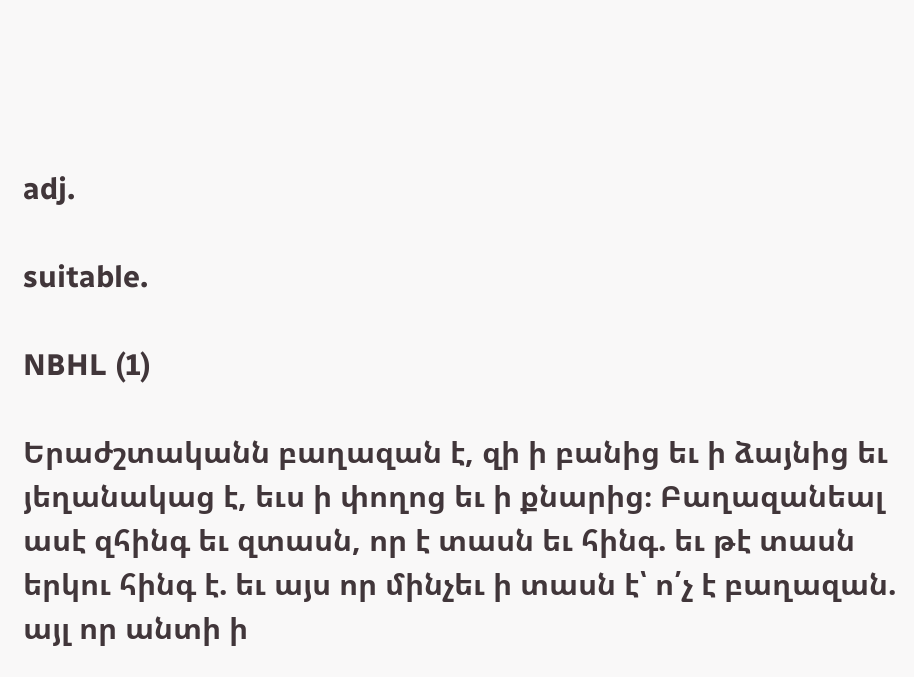adj.

suitable.

NBHL (1)

Երաժշտականն բաղազան է, զի ի բանից եւ ի ձայնից եւ յեղանակաց է, եւս ի փողոց եւ ի քնարից։ Բաղազանեալ ասէ զհինգ եւ զտասն, որ է տասն եւ հինգ. եւ թէ տասն երկու հինգ է. եւ այս որ մինչեւ ի տասն է՝ ո՛չ է բաղազան. այլ որ անտի ի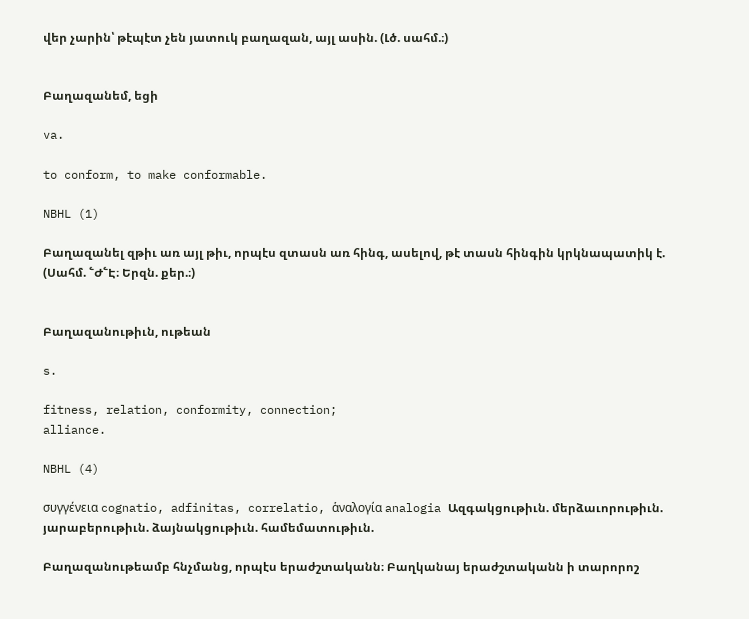վեր չարին՝ թէպէտ չեն յատուկ բաղազան, այլ ասին. (Լծ. սահմ.։)


Բաղազանեմ, եցի

va.

to conform, to make conformable.

NBHL (1)

Բաղազանել զթիւ առ այլ թիւ, որպէս զտասն առ հինգ, ասելով, թէ տասն հինգին կրկնապատիկ է. (Սահմ. ՟Ժ՟Է։ Երզն. քեր.։)


Բաղազանութիւն, ութեան

s.

fitness, relation, conformity, connection;
alliance.

NBHL (4)

συγγένεια cognatio, adfinitas, correlatio, ἁναλογία analogia Ազգակցութիւն. մերձաւորութիւն. յարաբերութիւն. ձայնակցութիւն. համեմատութիւն.

Բաղազանութեամբ հնչմանց, որպէս երաժշտականն։ Բաղկանայ երաժշտականն ի տարորոշ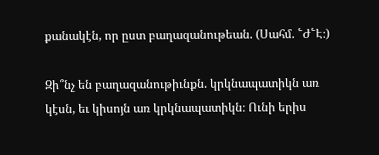քանակէն, որ ըստ բաղազանութեան. (Սահմ. ՟Ժ՟Է։)

Զի՞նչ են բաղազանութիւնքն. կրկնապատիկն առ կէսն, եւ կիսոյն առ կրկնապատիկն։ Ունի երիս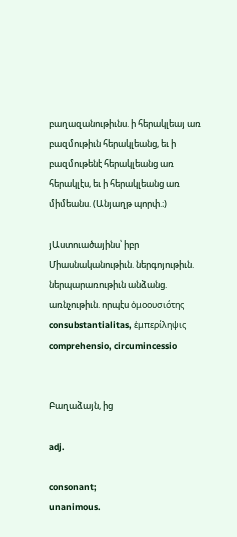բաղազանութիւնս. ի հերակլեայ առ բազմութիւն հերակլեանց, եւ ի բազմութենէ հերակլեանց առ հերակլէս, եւ ի հերակլեանց առ միմեանս. (Անյաղթ պորփ.։)

յԱստուածայինս՝ իբր Միասնականութիւն. ներգոյութիւն. ներպարառութիւն անձանց. առնչութիւն. որպէս ὀμοουσιότης consubstantialitas, ἑμπερίληψις comprehensio, circumincessio


Բաղաձայն, ից

adj.

consonant;
unanimous.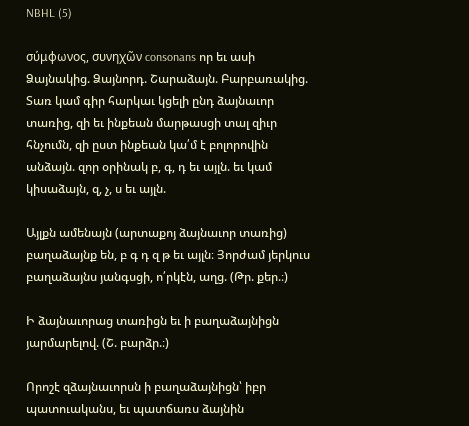NBHL (5)

σύμφωνος, συνηχῶν consonans որ եւ ասի Ձայնակից. Ձայնորդ. Շարաձայն. Բարբառակից. Տառ կամ գիր հարկաւ կցելի ընդ ձայնաւոր տառից, զի եւ ինքեան մարթասցի տալ զիւր հնչումն, զի ըստ ինքեան կա՛մ է բոլորովին անձայն. զոր օրինակ բ, գ, դ եւ այլն. եւ կամ կիսաձայն, զ, չ, ս եւ այլն.

Այլքն ամենայն (արտաքոյ ձայնաւոր տառից) բաղաձայնք են, բ գ դ զ թ եւ այլն։ Յորժամ յերկուս բաղաձայնս յանգսցի, ո՛րկէն, աղց. (Թր. քեր.։)

Ի ձայնաւորաց տառիցն եւ ի բաղաձայնիցն յարմարելով. (Շ. բարձր.։)

Որոշէ զձայնաւորսն ի բաղաձայնիցն՝ իբր պատուականս, եւ պատճառս ձայնին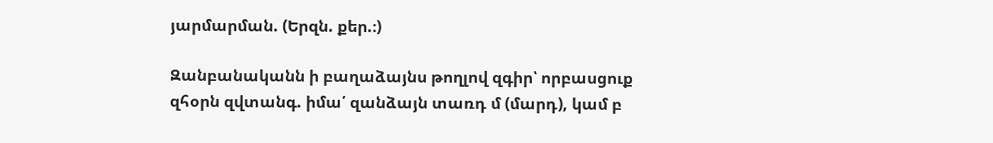յարմարման. (Երզն. քեր.։)

Զանբանականն ի բաղաձայնս թողլով զգիր՝ որբասցուք զհօրն զվտանգ. իմա՛ զանձայն տառդ մ (մարդ), կամ բ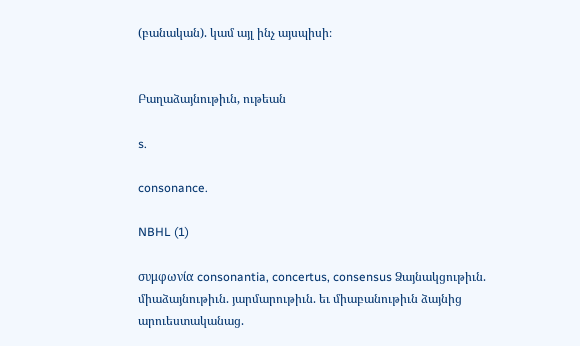(բանական). կամ այլ ինչ այսպիսի։


Բաղաձայնութիւն, ութեան

s.

consonance.

NBHL (1)

συμφωνία consonantia, concertus, consensus Ձայնակցութիւն. միաձայնութիւն. յարմարութիւն. եւ միաբանութիւն ձայնից արուեստականաց.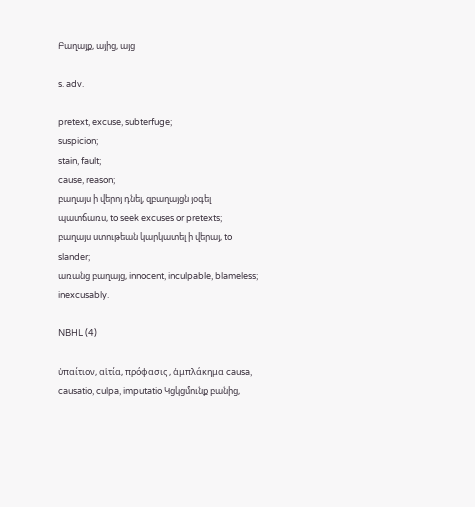Բաղայք, այից, այց

s. adv.

pretext, excuse, subterfuge;
suspicion;
stain, fault;
cause, reason;
բաղայս ի վերոյ դնել, զբաղայցն յօգել պատճառս, to seek excuses or pretexts;
բաղայս ստութեան կարկատել ի վերայ, to slander;
առանց բաղայց, innocent, inculpable, blameless;
inexcusably.

NBHL (4)

ὐπαίτιον, αἱτία, πρόφασις , ἁμπλάκημα causa, causatio, culpa, imputatio Կցկցմունք բանից,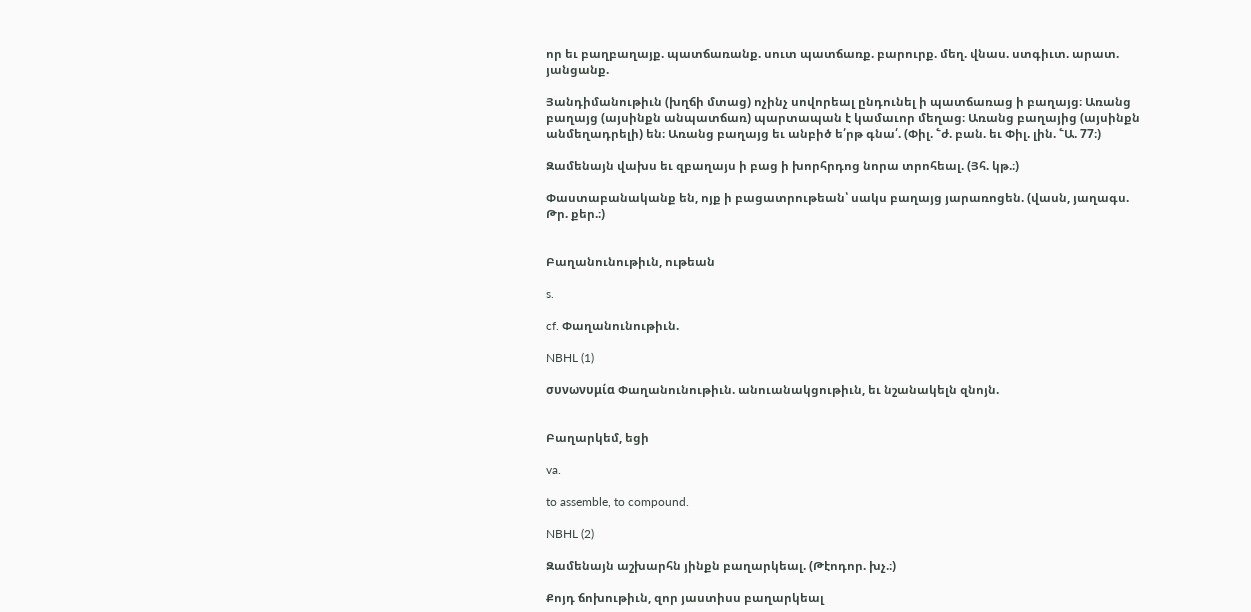որ եւ բաղբաղայք. պատճառանք. սուտ պատճառք. բարուրք. մեղ. վնաս. ստգիւտ. արատ. յանցանք.

Յանդիմանութիւն (խղճի մտաց) ոչինչ սովորեալ ընդունել ի պատճառաց ի բաղայց։ Առանց բաղայց (այսինքն անպատճառ) պարտապան է կամաւոր մեղաց։ Առանց բաղայից (այսինքն անմեղադրելի) են։ Առանց բաղայց եւ անբիծ ե՛րթ գնա՛. (Փիլ. ՟ժ. բան. եւ Փիլ. լին. ՟Ա. 77։)

Զամենայն վախս եւ զբաղայս ի բաց ի խորհրդոց նորա տրոհեալ. (Յհ. կթ.։)

Փաստաբանականք են, ոյք ի բացատրութեան՝ սակս բաղայց յարառոցեն. (վասն, յաղագս. Թր. քեր.։)


Բաղանունութիւն, ութեան

s.

cf. Փաղանունութիւն.

NBHL (1)

συνωνυμία Փաղանունութիւն. անուանակցութիւն, եւ նշանակելն զնոյն.


Բաղարկեմ, եցի

va.

to assemble, to compound.

NBHL (2)

Զամենայն աշխարհն յինքն բաղարկեալ. (Թէոդոր. խչ.։)

Քոյդ ճոխութիւն, զոր յաստիսս բաղարկեալ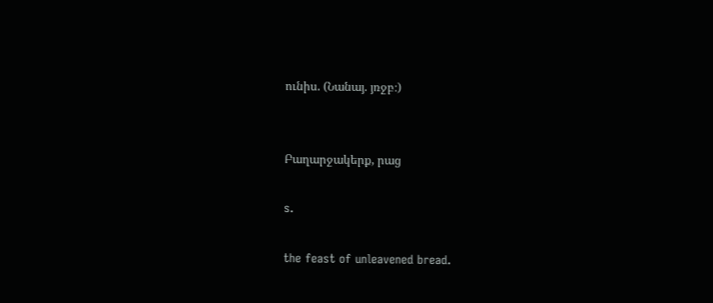ունիս. (Նանայ. յռջբ։)


Բաղարջակերք, րաց

s.

the feast of unleavened bread.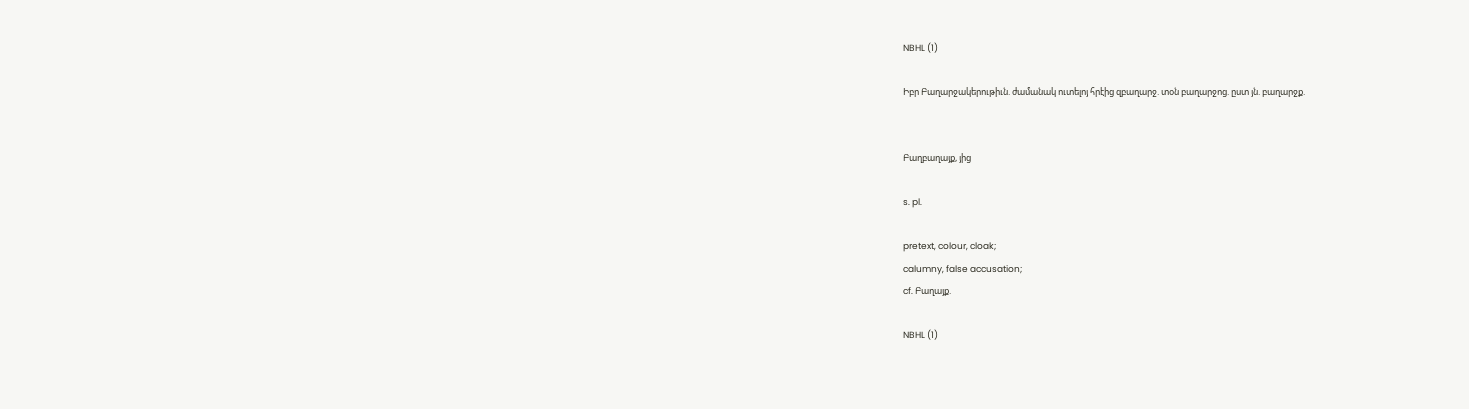NBHL (1)

Իբր Բաղարջակերութիւն. ժամանակ ուտելոյ հրէից զբաղարջ. տօն բաղարջոց. ըստ յն. բաղարջք.


Բաղբաղայք, յից

s. pl.

pretext, colour, cloak;
calumny, false accusation;
cf. Բաղայք.

NBHL (1)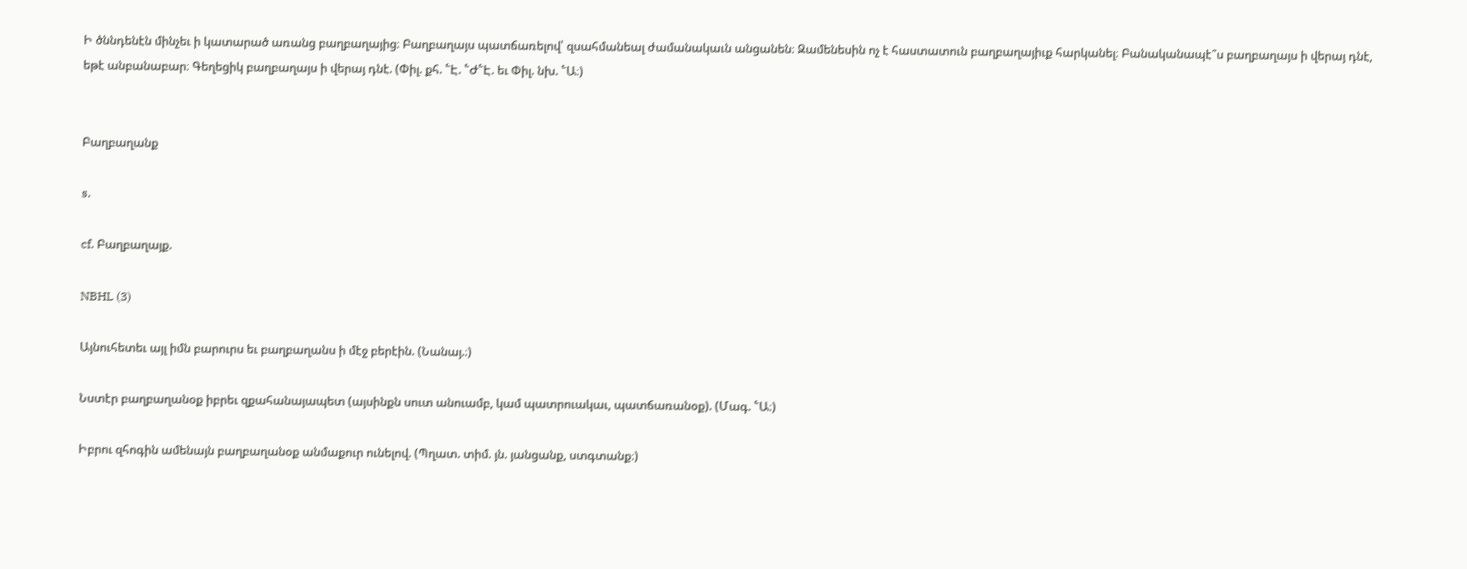Ի ծննդենէն մինչեւ ի կատարած առանց բաղբաղայից։ Բաղբաղայս պատճառելով՝ զսահմանեալ ժամանակաւն անցանեն։ Զամենեսին ոչ է հաստատուն բաղբաղայիւք հարկանել։ Բանականապէ՞ս բաղբաղայս ի վերայ դնէ, եթէ անբանաբար։ Գեղեցիկ բաղբաղայս ի վերայ դնէ. (Փիլ. քհ. ՟Է. ՟Ժ՟Է. եւ Փիլ. նխ. ՟Ա։)


Բաղբաղանք

s.

cf. Բաղբաղայք.

NBHL (3)

Այնուհետեւ այլ իմն բարուրս եւ բաղբաղանս ի մէջ բերէին. (Նանայ.։)

Նստէր բաղբաղանօք իբրեւ զքահանայապետ (այսինքն սուտ անուամբ, կամ պատրուակաւ, պատճառանօք). (Մագ. ՟Ա։)

Իբրու զհոգին ամենայն բաղբաղանօք անմաքուր ունելով. (Պղատ. տիմ. յն. յանցանք, ստգտանք։)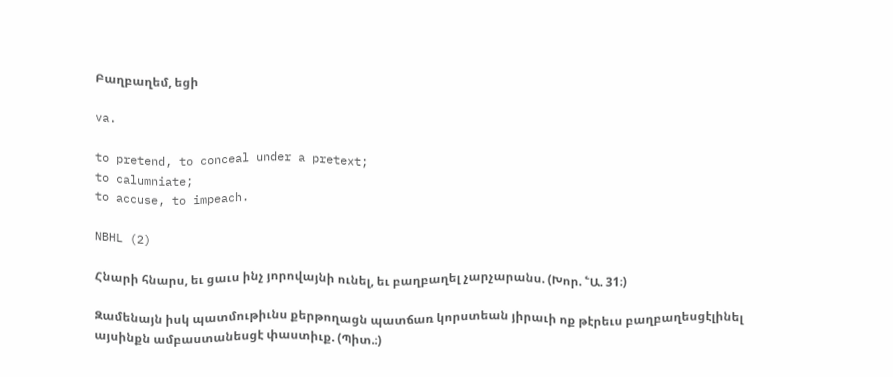Բաղբաղեմ, եցի

va.

to pretend, to conceal under a pretext;
to calumniate;
to accuse, to impeach.

NBHL (2)

Հնարի հնարս, եւ ցաւս ինչ յորովայնի ունել, եւ բաղբաղել չարչարանս. (Խոր. ՟Ա. 31։)

Զամենայն իսկ պատմութիւնս քերթողացն պատճառ կորստեան յիրաւի ոք թէրեւս բաղբաղեսցէլինել այսինքն ամբաստանեսցէ փաստիւք. (Պիտ.։)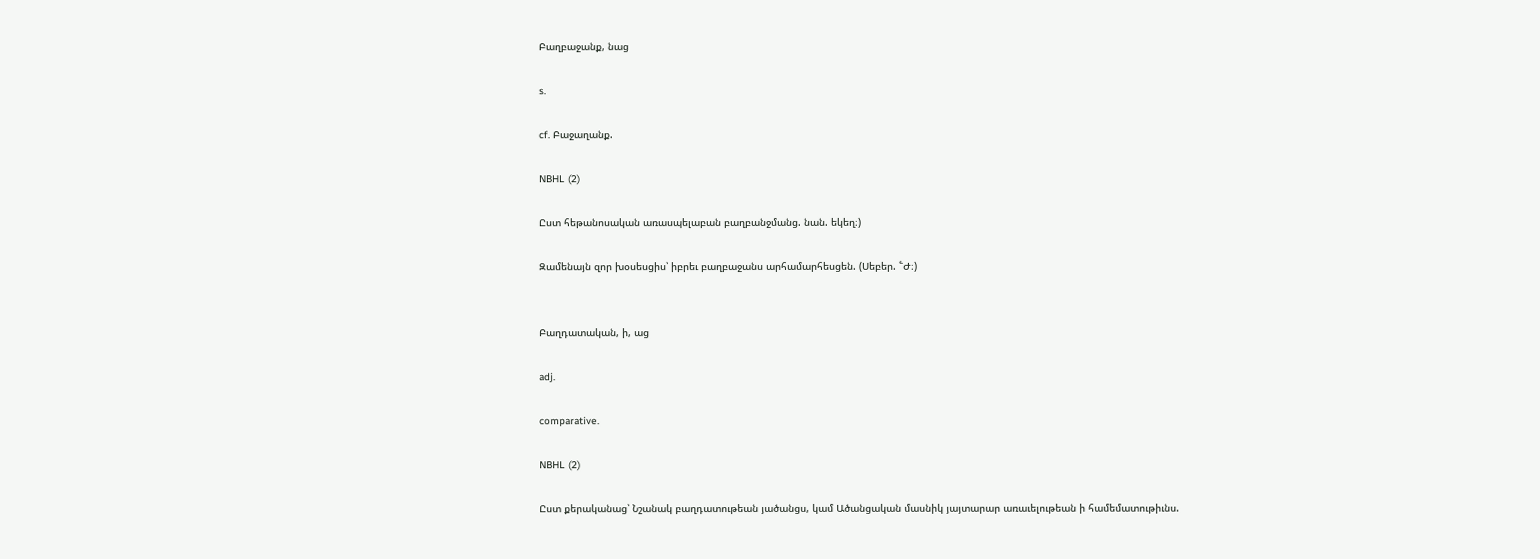Բաղբաջանք, նաց

s.

cf. Բաջաղանք.

NBHL (2)

Ըստ հեթանոսական առասպելաբան բաղբանջմանց. նան. եկեղ։)

Զամենայն զոր խօսեսցիս՝ իբրեւ բաղբաջանս արհամարհեսցեն. (Սեբեր. ՟Ժ։)


Բաղդատական, ի, աց

adj.

comparative.

NBHL (2)

Ըստ քերականաց՝ Նշանակ բաղդատութեան յածանցս, կամ Ածանցական մասնիկ յայտարար առաւելութեան ի համեմատութիւնս.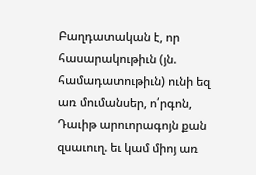Բաղդատական է, որ հասարակութիւն (յն. համադատութիւն) ունի եզ առ մումանսեր, ո՛րգոն, Դաւիթ արուորագոյն քան զսաւուղ. եւ կամ միոյ առ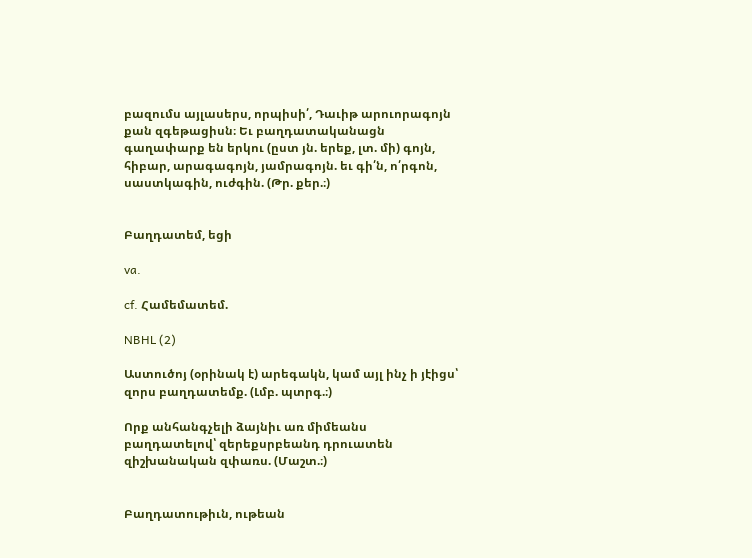բազումս այլասերս, որպիսի՛, Դաւիթ արուորագոյն քան զգեթացիսն։ Եւ բաղդատականացն գաղափարք են երկու (ըստ յն. երեք, լտ. մի) գոյն, հիբար, արագագոյն, յամրագոյն. եւ գի՛ն, ո՛րգոն, սաստկագին, ուժգին. (Թր. քեր.։)


Բաղդատեմ, եցի

va.

cf. Համեմատեմ.

NBHL (2)

Աստուծոյ (օրինակ է) արեգակն, կամ այլ ինչ ի յէիցս՝ զորս բաղդատեմք. (Լմբ. պտրգ.։)

Որք անհանգչելի ձայնիւ առ միմեանս բաղդատելով՝ զերեքսրբեանդ դրուատեն զիշխանական զփառս. (Մաշտ.։)


Բաղդատութիւն, ութեան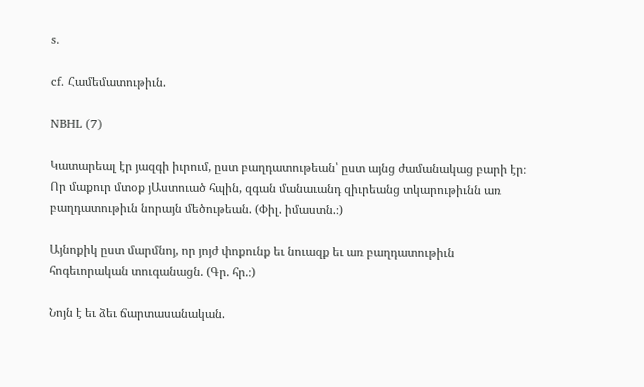s.

cf. Համեմատութիւն.

NBHL (7)

Կատարեալ էր յազգի իւրում, ըստ բաղդատութեան՝ ըստ այնց ժամանակաց բարի էր։ Որ մաքուր մտօք յԱստուած հպին, զգան մանաւանդ զիւրեանց տկարութիւնն առ բաղդատութիւն նորայն մեծութեան. (Փիլ. իմաստն.։)

Այնոքիկ ըստ մարմնոյ, որ յոյժ փոքունք եւ նուազք եւ առ բաղդատութիւն հոգեւորական տուգանացն. (Գր. հր.։)

Նոյն է եւ ձեւ ճարտասանական.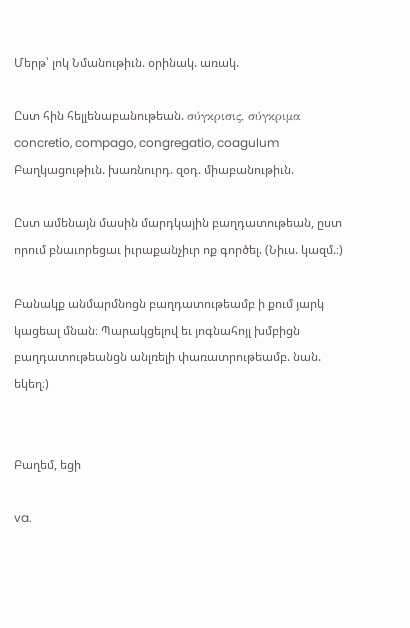Մերթ՝ լոկ Նմանութիւն. օրինակ. առակ.

Ըստ հին հելլենաբանութեան. σύγκρισις, σύγκριμα concretio, compago, congregatio, coagulum Բաղկացութիւն. խառնուրդ. զօդ. միաբանութիւն.

Ըստ ամենայն մասին մարդկային բաղդատութեան, ըստ որում բնաւորեցաւ իւրաքանչիւր ոք գործել. (Նիւս. կազմ.։)

Բանակք անմարմնոցն բաղդատութեամբ ի քում յարկ կացեալ մնան։ Պարակցելով եւ յոգնահոյլ խմբիցն բաղդատութեանցն անլռելի փառատրութեամբ. նան. եկեղ։)


Բաղեմ, եցի

va.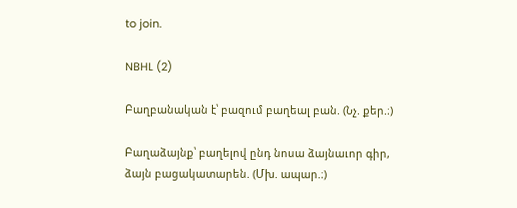to join.

NBHL (2)

Բաղբանական է՝ բազում բաղեալ բան. (Նչ. քեր.։)

Բաղաձայնք՝ բաղելով ընդ նոսա ձայնաւոր գիր, ձայն բացակատարեն. (Մխ. ապար.։)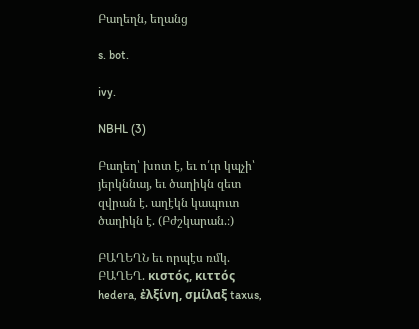Բաղեղն, եղանց

s. bot.

ivy.

NBHL (3)

Բաղեղ՝ խոտ է, եւ ո՛ւր կպչի՝ յերկննայ, եւ ծաղիկն զետ զվրան է. աղէկն կապուտ ծաղիկն է. (Բժշկարան.։)

ԲԱՂԵՂՆ եւ որպէս ռմկ. ԲԱՂԵՂ. κιστός, κιττός hedera, ἐλξίνη, σμίλαξ taxus,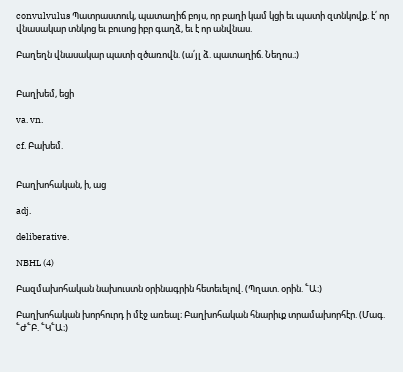convulvulus Պատրաստուկ, պատաղիճ բոյս, որ բաղի կամ կցի եւ պատի զտնկովք. է՛ որ վնասակար տնկոց եւ բուսոց իբր գաղձ, եւ է որ անվնաս.

Բաղեղն վնասակար պատի զծառովն. (ա՛յլ ձ. պատաղիճ. Նեղոս.։)


Բաղխեմ, եցի

va. vn.

cf. Բախեմ.


Բաղխոհական, ի, աց

adj.

deliberative.

NBHL (4)

Բազմախոհական նախուստն օրինագրին հետեւելով. (Պղատ. օրին. ՟Ա։)

Բաղխոհական խորհուրդ ի մէջ առեալ։ Բաղխոհական հնարիւք տրամախորհէր. (Մագ. ՟Ժ՟Բ. ՟Կ՟Ա։)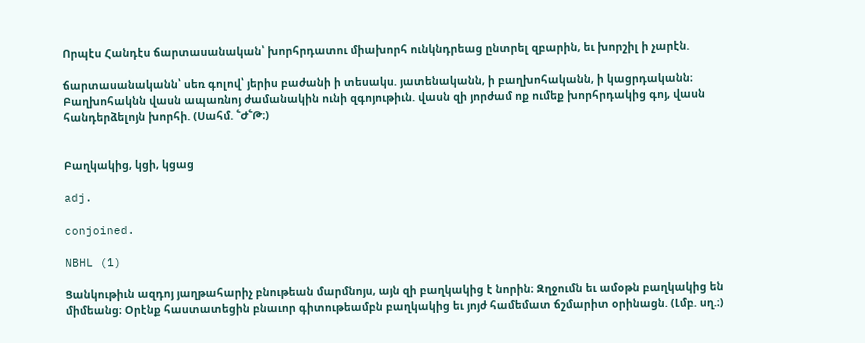Որպէս Հանդէս ճարտասանական՝ խորհրդատու միախորհ ունկնդրեաց ընտրել զբարին, եւ խորշիլ ի չարէն.

ճարտասանականն՝ սեռ գոլով՝ յերիս բաժանի ի տեսակս. յատենականն, ի բաղխոհականն, ի կացրդականն։ Բաղխոհակնն վասն ապառնոյ ժամանակին ունի զգոյութիւն. վասն զի յորժամ ոք ումեք խորհրդակից գոյ, վասն հանդերձելոյն խորհի. (Սահմ. ՟Ժ՟Թ։)


Բաղկակից, կցի, կցաց

adj.

conjoined.

NBHL (1)

Ցանկութիւն ազդոյ յաղթահարիչ բնութեան մարմնոյս, այն զի բաղկակից է նորին։ Զղջումն եւ ամօթն բաղկակից են միմեանց։ Օրէնք հաստատեցին բնաւոր գիտութեամբն բաղկակից եւ յոյժ համեմատ ճշմարիտ օրինացն. (Լմբ. սղ.։)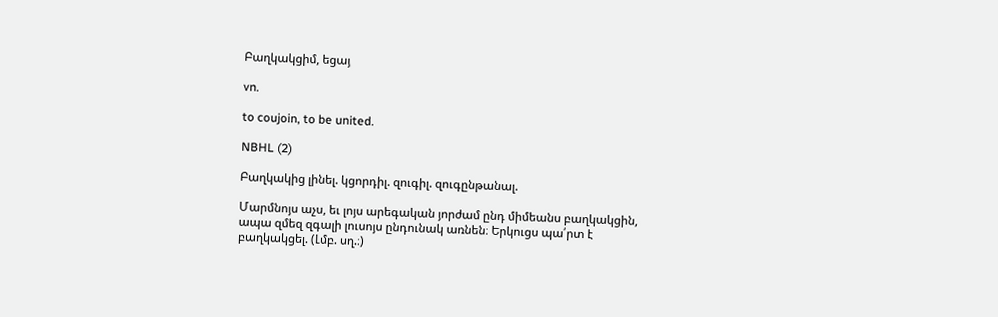Բաղկակցիմ, եցայ

vn.

to coujoin, to be united.

NBHL (2)

Բաղկակից լինել. կցորդիլ. զուգիլ. զուգընթանալ.

Մարմնոյս աչս, եւ լոյս արեգական յորժամ ընդ միմեանս բաղկակցին, ապա զմեզ զգալի լուսոյս ընդունակ առնեն։ Երկուցս պա՛րտ է բաղկակցել. (Լմբ. սղ.։)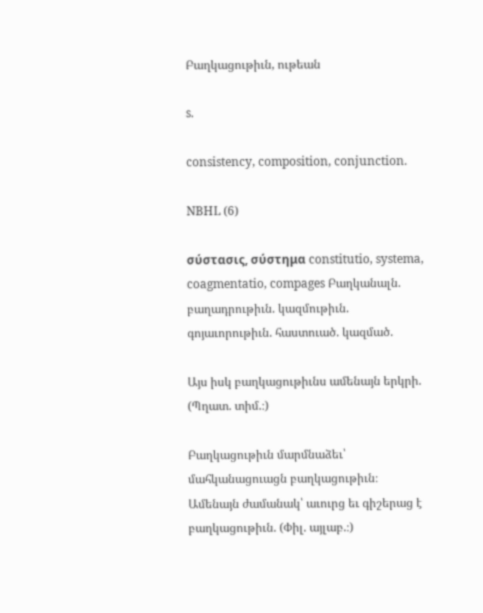Բաղկացութիւն, ութեան

s.

consistency, composition, conjunction.

NBHL (6)

σύστασις, σύστημα constitutio, systema, coagmentatio, compages Բաղկանալն. բաղադրութիւն. կազմութիւն. գոյաւորութիւն. հաստուած. կազմած.

Այս իսկ բաղկացութիւնս ամենայն երկրի. (Պղատ. տիմ.։)

Բաղկացութիւն մարմնաձեւ՝ մահկանացուացն բաղկացութիւն։ Ամենայն ժամանակ՝ աւուրց եւ գիշերաց է բաղկացութիւն. (Փիլ. այլաբ.։)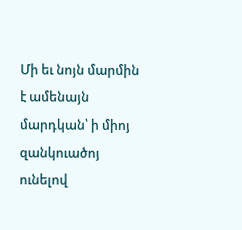Մի եւ նոյն մարմին է ամենայն մարդկան՝ ի միոյ զանկուածոյ ունելով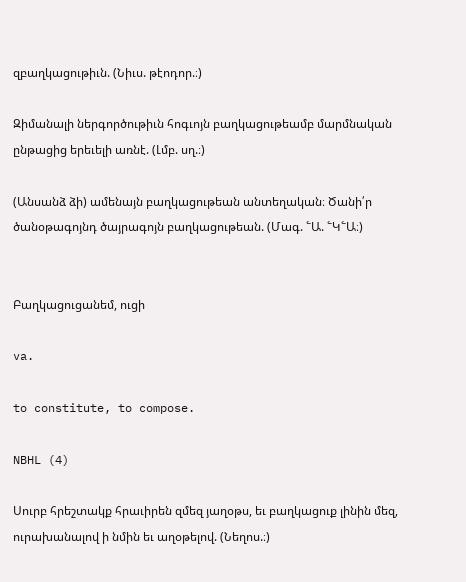զբաղկացութիւն. (Նիւս. թէոդոր.։)

Զիմանալի ներգործութիւն հոգւոյն բաղկացութեամբ մարմնական ընթացից երեւելի առնէ. (Լմբ. սղ.։)

(Անսանձ ձի) ամենայն բաղկացութեան անտեղական։ Ծանի՛ր ծանօթագոյնդ ծայրագոյն բաղկացութեան. (Մագ. ՟Ա. ՟Կ՟Ա։)


Բաղկացուցանեմ, ուցի

va.

to constitute, to compose.

NBHL (4)

Սուրբ հրեշտակք հրաւիրեն զմեզ յաղօթս, եւ բաղկացուք լինին մեզ, ուրախանալով ի նմին եւ աղօթելով. (Նեղոս.։)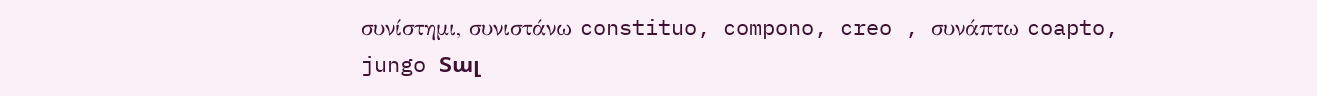συνίστημι, συνιστάνω constituo, compono, creo , συνάπτω coapto, jungo Տալ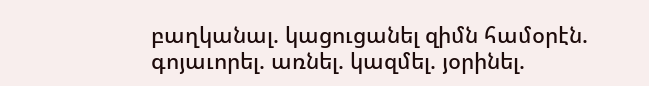բաղկանալ. կացուցանել զիմն համօրէն. գոյաւորել. առնել. կազմել. յօրինել.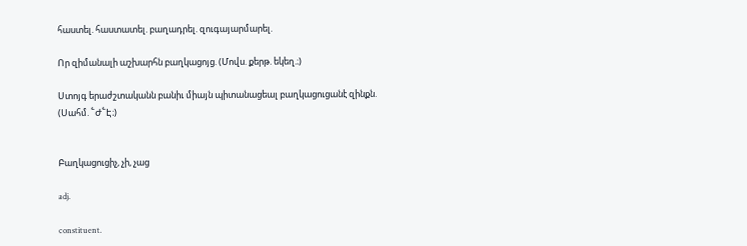հաստել. հաստատել. բաղադրել. զուգայարմարել.

Որ զիմանալի աշխարհն բաղկացոյց. (Մովս. քերթ. եկեղ.։)

Ստոյգ երաժշտականն բանիւ միայն պիտանացեալ բաղկացուցանէ զինքն. (Սահմ. ՟Ժ՟Է։)


Բաղկացուցիչ, չի, չաց

adj.

constituent.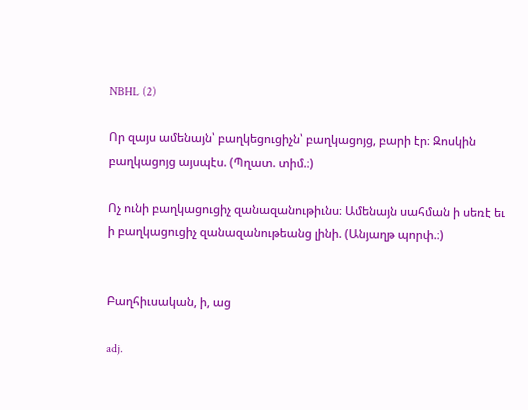NBHL (2)

Որ զայս ամենայն՝ բաղկեցուցիչն՝ բաղկացոյց, բարի էր։ Զոսկին բաղկացոյց այսպէս. (Պղատ. տիմ.։)

Ոչ ունի բաղկացուցիչ զանազանութիւնս։ Ամենայն սահման ի սեռէ եւ ի բաղկացուցիչ զանազանութեանց լինի. (Անյաղթ պորփ.։)


Բաղհիւսական, ի, աց

adj.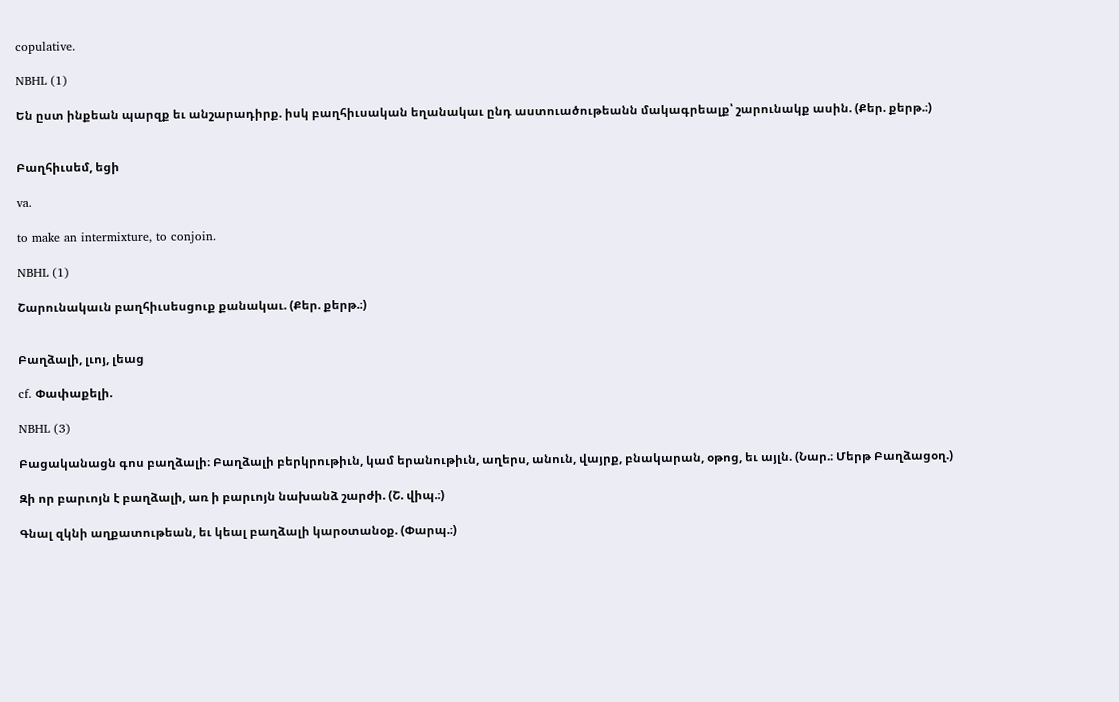copulative.

NBHL (1)

Են ըստ ինքեան պարզք եւ անշարադիրք. իսկ բաղհիւսական եղանակաւ ընդ աստուածութեանն մակագրեալք՝ շարունակք ասին. (Քեր. քերթ.։)


Բաղհիւսեմ, եցի

va.

to make an intermixture, to conjoin.

NBHL (1)

Շարունակաւն բաղհիւսեսցուք քանակաւ. (Քեր. քերթ.։)


Բաղձալի, լւոյ, լեաց

cf. Փափաքելի.

NBHL (3)

Բացականացն գոս բաղձալի։ Բաղձալի բերկրութիւն, կամ երանութիւն, աղերս, անուն, վայրք, բնակարան, օթոց, եւ այլն. (Նար.։ Մերթ Բաղձացօղ.)

Զի որ բարւոյն է բաղձալի, առ ի բարւոյն նախանձ շարժի. (Շ. վիպ.։)

Գնալ զկնի աղքատութեան, եւ կեալ բաղձալի կարօտանօք. (Փարպ.։)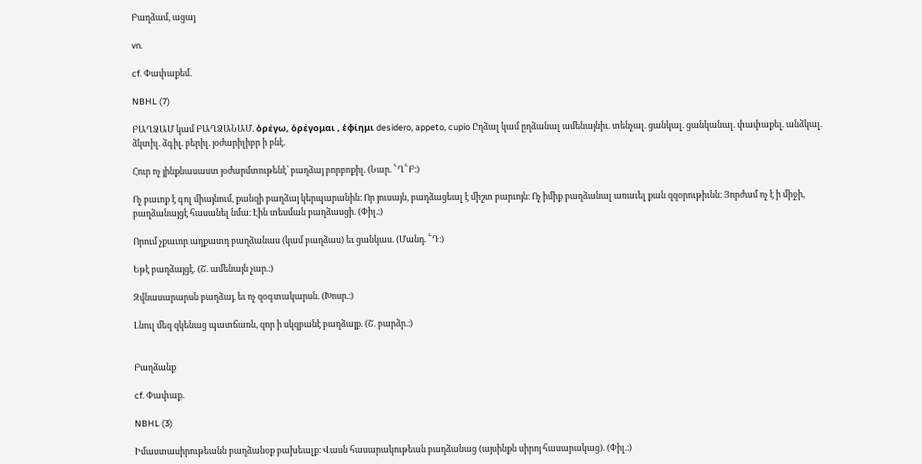Բաղձամ, ացայ

vn.

cf. Փափաքեմ.

NBHL (7)

ԲԱՂՁԱՄ կամ ԲԱՂՁԱՆԱՄ. ὁρέγω, ὁρέγομαι , ἑφίημι desidero, appeto, cupio Ըղձալ կամ ըղձանալ ամենայնիւ. տենչալ. ցանկալ. ցանկանալ. փափաքել. անձկալ. ձկտիլ. ձգիլ. բերիլ. յօժարիլիբր ի բնէ.

Հուր ոչ յինքնասաստ յօժարմտութենէ՝ բաղձայ բորբոքիլ. (Նար. ՟Ղ՟Բ։)

Ոչ բաւոք է գոլ միայնում, քանզի բաղձայ կերպարանին։ Որ յուսայն, բաղձացեալ է միշտ բարւոյն։ Ոչ իմիք բաղձանալ առաւել քան զզօրութիւնն։ Յորժամ ոչ է ի միջի, բաղձանայցէ հասանել նմա։ Էին տեսման բաղձասցի. (Փիլ.։)

Որում չքաւոր աղքատդ բաղձանաս (կամ բաղձաս) եւ ցանկաս. (Մանդ. ՟Դ։)

Եթէ բաղձայցէ. (Շ. ամենայն չար.։)

Զվնասարարսն բաղձայ, եւ ոչ զօգտակարսն. (Խոսր.։)

Լնուլ մեզ զկենաց պատճառն, զոր ի սկզբանէ բաղձայք. (Շ. բարձր.։)


Բաղձանք

cf. Փափաք.

NBHL (3)

Իմաստասիրութեանն բաղձանօք բախեալք։ Վասն հասարակութեան բաղձանաց (այսինքն սիրոյ հասարակաց). (Փիլ.։)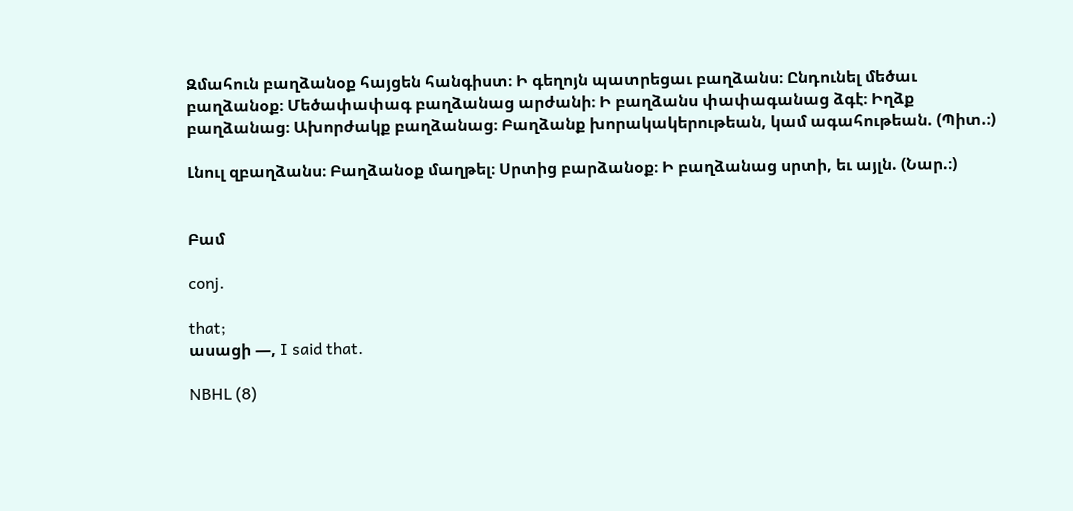Զմահուն բաղձանօք հայցեն հանգիստ։ Ի գեղոյն պատրեցաւ բաղձանս։ Ընդունել մեծաւ բաղձանօք։ Մեծափափագ բաղձանաց արժանի։ Ի բաղձանս փափագանաց ձգէ։ Իղձք բաղձանաց։ Ախորժակք բաղձանաց։ Բաղձանք խորակակերութեան, կամ ագահութեան. (Պիտ.։)

Լնուլ զբաղձանս։ Բաղձանօք մաղթել։ Սրտից բարձանօք։ Ի բաղձանաց սրտի, եւ այլն. (Նար.։)


Բամ

conj.

that;
ասացի —, I said that.

NBHL (8)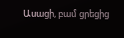Ասացի, բամ ցրեցից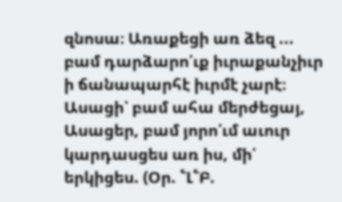զնոսա։ Առաքեցի առ ձեզ ... բամ դարձարո՛ւք իւրաքանչիւր ի ճանապարհէ իւրմէ չարէ։ Ասացի՝ բամ ահա մերժեցայ, Ասացեր, բամ յորո՛ւմ աւուր կարդասցես առ իս, մի՛ երկիցես. (Օր. ՟Լ՟Բ.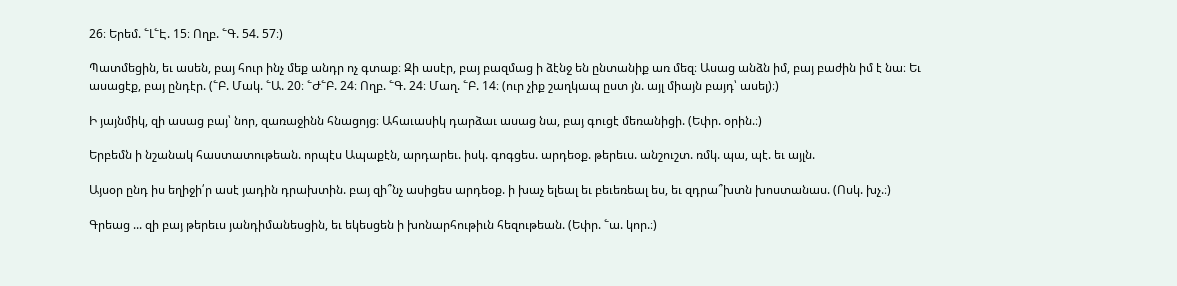26։ Երեմ. ՟Լ՟Է. 15։ Ողբ. ՟Գ. 54. 57։)

Պատմեցին, եւ ասեն, բայ հուր ինչ մեք անդր ոչ գտաք։ Զի ասէր, բայ բազմաց ի ձէնջ են ընտանիք առ մեզ։ Ասաց անձն իմ, բայ բաժին իմ է նա։ Եւ ասացէք, բայ ընդէր. (՟Բ. Մակ. ՟Ա. 20։ ՟Ժ՟Բ. 24։ Ողբ. ՟Գ. 24։ Մաղ. ՟Բ. 14։ (ուր չիք շաղկապ ըստ յն. այլ միայն բայդ՝ ասել)։)

Ի յայնմիկ, զի ասաց բայ՝ նոր, զառաջինն հնացոյց։ Ահաւասիկ դարձաւ ասաց նա, բայ գուցէ մեռանիցի. (Եփր. օրին.։)

Երբեմն ի նշանակ հաստատութեան. որպէս Ապաքէն, արդարեւ. իսկ. գոգցես. արդեօք. թերեւս. անշուշտ. ռմկ. պա, պէ. եւ այլն.

Այսօր ընդ իս եղիջի՛ր ասէ յադին դրախտին. բայ զի՞նչ ասիցես արդեօք. ի խաչ ելեալ եւ բեւեռեալ ես, եւ զդրա՞խտն խոստանաս. (Ոսկ. խչ.։)

Գրեաց ... զի բայ թերեւս յանդիմանեսցին, եւ եկեսցեն ի խոնարհութիւն հեզութեան. (Եփր. ՟ա. կոր.։)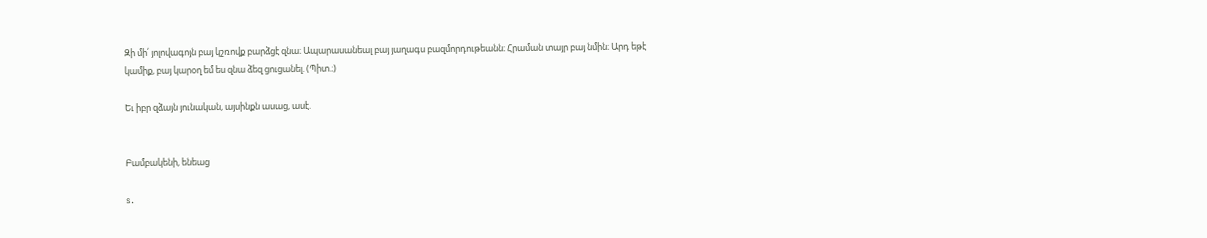Զի մի՛ յոլովագոյն բայ կշռովք բարձցէ զնա։ Ապարասանեալ բայ յաղագս բազմորդութեանն։ Հրաման տայր բայ նմին։ Արդ եթէ կամիք, բայ կարօղ եմ ես զնա ձեզ ցուցանել. (Պիտ.։)

Եւ իբր զձայն յունական, այսինքն ասաց, ասէ.


Բամբակենի, ենեաց

s.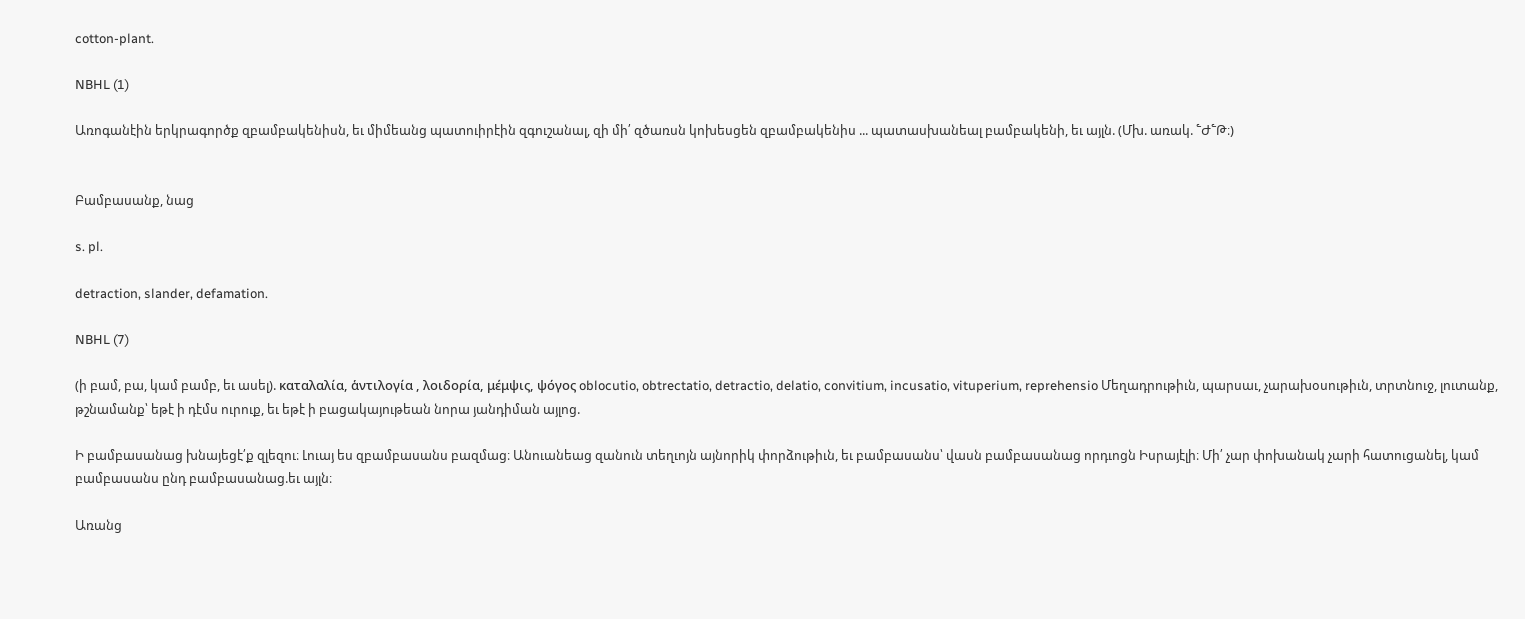cotton-plant.

NBHL (1)

Առոգանէին երկրագործք զբամբակենիսն, եւ միմեանց պատուիրէին զգուշանալ, զի մի՛ զծառսն կոխեսցեն զբամբակենիս ... պատասխանեալ բամբակենի, եւ այլն. (Մխ. առակ. ՟Ժ՟Թ։)


Բամբասանք, նաց

s. pl.

detraction, slander, defamation.

NBHL (7)

(ի բամ, բա, կամ բամբ, եւ ասել). καταλαλία, ἁντιλογία , λοιδορία, μέμψις, ψόγος oblocutio, obtrectatio, detractio, delatio, convitium, incusatio, vituperium, reprehensio Մեղադրութիւն, պարսաւ, չարախօսութիւն, տրտնուջ, լուտանք, թշնամանք՝ եթէ ի դէմս ուրուք, եւ եթէ ի բացակայութեան նորա յանդիման այլոց.

Ի բամբասանաց խնայեցէ՛ք զլեզու։ Լուայ ես զբամբասանս բազմաց։ Անուանեաց զանուն տեղւոյն այնորիկ փորձութիւն, եւ բամբասանս՝ վասն բամբասանաց որդւոցն Իսրայէլի։ Մի՛ չար փոխանակ չարի հատուցանել, կամ բամբասանս ընդ բամբասանաց.եւ այլն։

Առանց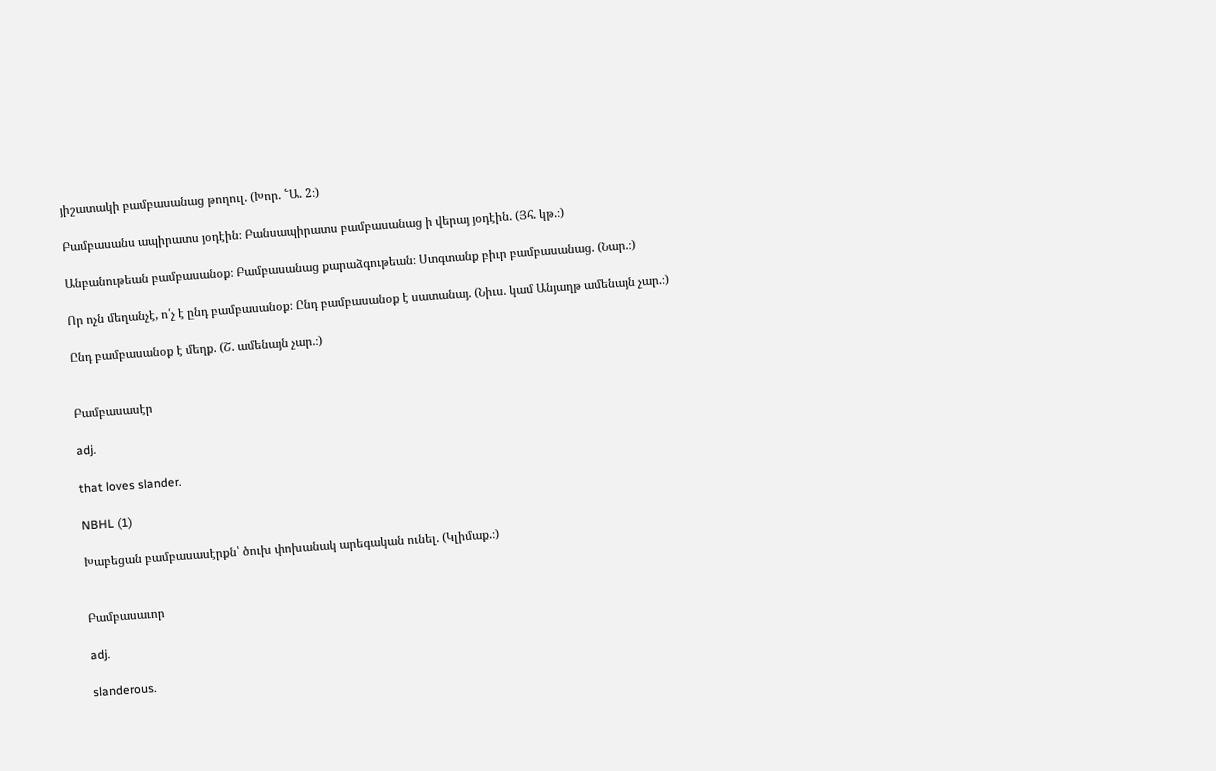յիշատակի բամբասանաց թողուլ. (Խոր. ՟Ա. 2։)

Բամբասանս ապիրատս յօդէին։ Բանսապիրատս բամբասանաց ի վերայ յօդէին. (Յհ. կթ.։)

Անբանութեան բամբասանօք։ Բամբասանաց քարաձգութեան։ Ստգտանք բիւր բամբասանաց. (Նար.։)

Որ ոչն մեղանչէ, ո՛չ է ընդ բամբասանօք։ Ընդ բամբասանօք է սատանայ. (Նիւս. կամ Անյաղթ ամենայն չար.։)

Ընդ բամբասանօք է մեղք. (Շ. ամենայն չար.։)


Բամբասասէր

adj.

that loves slander.

NBHL (1)

Խաբեցան բամբասասէրքն՝ ծուխ փոխանակ արեգական ունել. (Կլիմաք.։)


Բամբասաւոր

adj.

slanderous.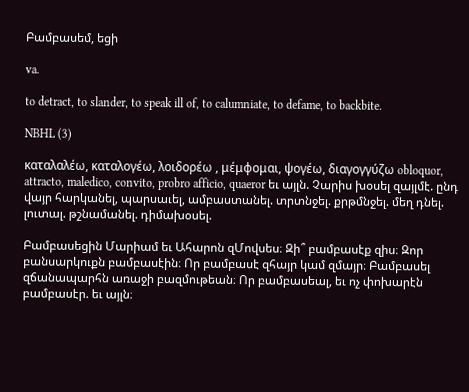Բամբասեմ, եցի

va.

to detract, to slander, to speak ill of, to calumniate, to defame, to backbite.

NBHL (3)

καταλαλέω, καταλογέω, λοιδορέω , μέμφομαι, ψογέω, διαγογγύζω obloquor, attracto, maledico, convito, probro afficio, quaeror եւ այլն. Չարիս խօսել զայլմէ. ընդ վայր հարկանել, պարսաւել, ամբաստանել. տրտնջել. քրթմնջել. մեղ դնել. լուտալ. թշնամանել. դիմախօսել.

Բամբասեցին Մարիամ եւ Ահարոն զՄովսես։ Զի՞ բամբասէք զիս։ Զոր բանսարկուքն բամբասէին։ Որ բամբասէ զհայր կամ զմայր։ Բամբասել զճանապարհն առաջի բազմութեան։ Որ բամբասեալ, եւ ոչ փոխարէն բամբասէր. եւ այլն։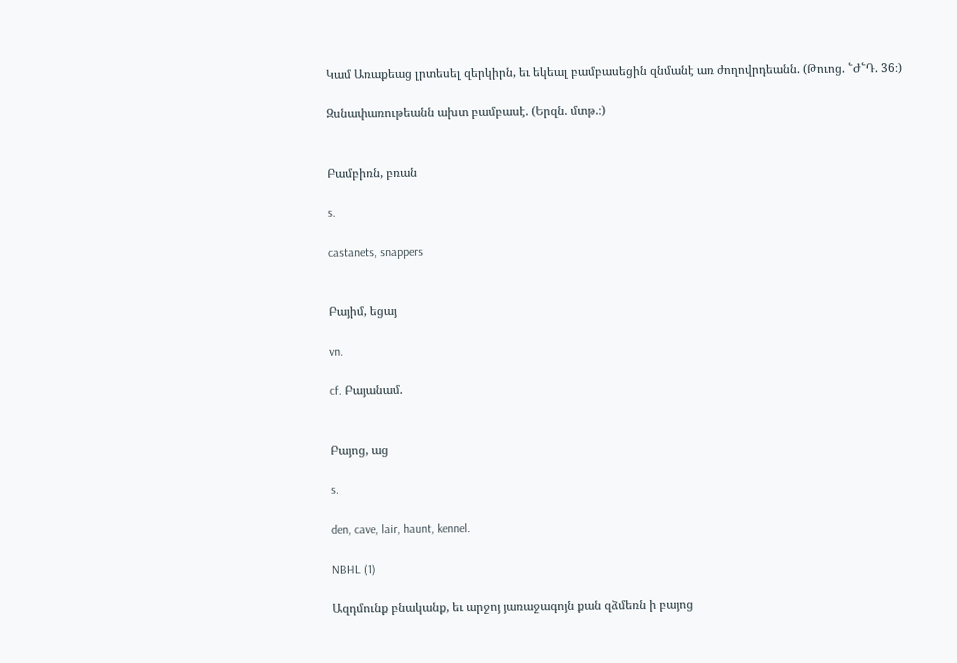Կամ Առաքեաց լրտեսել զերկիրն, եւ եկեալ բամբասեցին զնմանէ առ ժողովրդեանն. (Թուոց. ՟Ժ՟Դ. 36։)

Զսնափառութեանն ախտ բամբասէ. (Երզն. մտթ.։)


Բամբիռն, բռան

s.

castanets, snappers


Բայիմ, եցայ

vn.

cf. Բայանամ.


Բայոց, աց

s.

den, cave, lair, haunt, kennel.

NBHL (1)

Ազդմունք բնականք, եւ արջոյ յառաջագոյն քան զձմեռն ի բայոց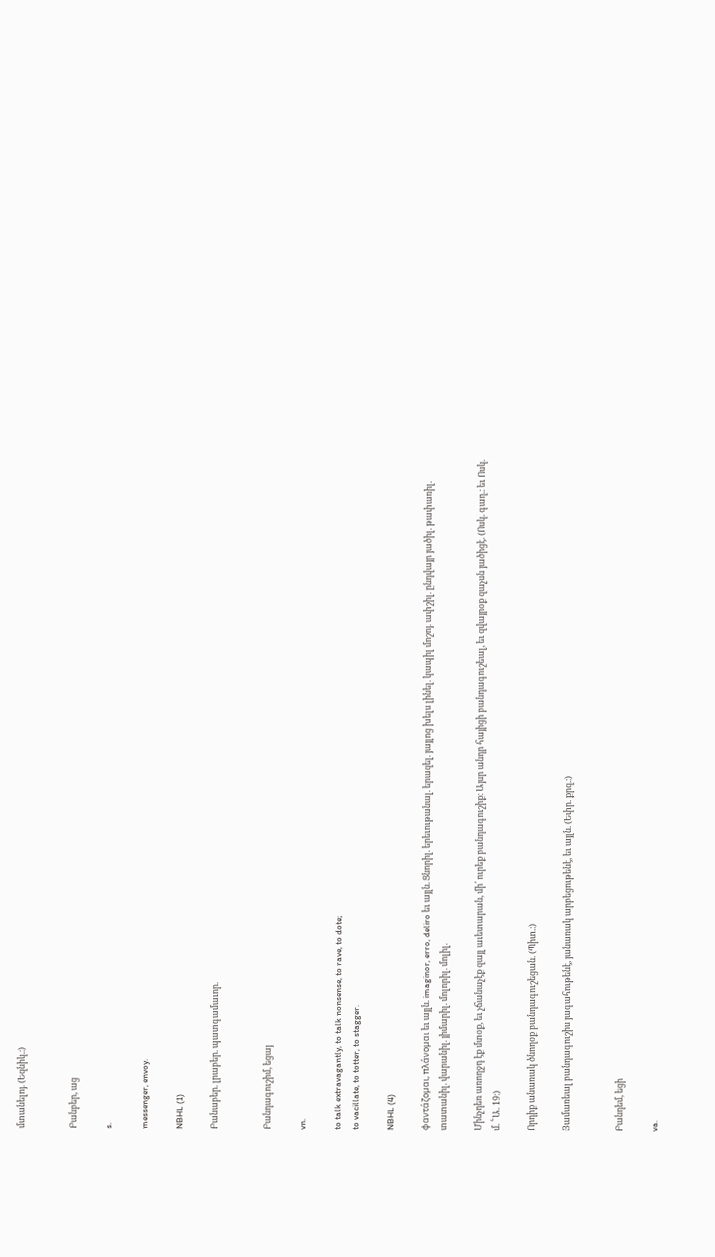մտանելոյ. (Եզնիկ.։)


Բանբեր, աց

s.

messenger, envoy.

NBHL (1)

Բանաբեր. լրաբեր. պատգամաւոր.


Բանդագուշիմ, եցայ

vn.

to talk extravagantly, to talk nonsense, to rave, to dote;
to vacillate, to totter, to stagger.

NBHL (4)

φαντάζομαι, πλάνομαι եւ այլն. imaginor, erro, deliro եւ այլն. Ցնորիլ. երեւութանալ. երազել. յայլոց խելս լինել. կապիլ մոշոյ. ափշիլ. ընդվայր յածիլ. թափառիլ. տատանիլ. վարանիլ. յիմարիլ. մոլորիլ. մոլիլ.

Մինչդեռ առողջդ էք մտօք, եւ չճանաչէք զայլ աւետարան, մի՛ ուրեք բանդագուշիք։ Այսր անդր հայիցի բանդագուշեալ, եւ զվայրօք զաչսն յածիցէ. (Ոսկ. գաղ.։ եւ Ոսկ. մ. ՟Ա. 19։)

Որդիք անառակ ծնողօք բանդագուշեցան. (Պիտ.։)

Յամառեալ բանդագուշիս յագահութենէ, յանառակ արբեցութենէ, եւ այլն. (Եփր. քրզ.։)


Բանդեմ, եցի

va.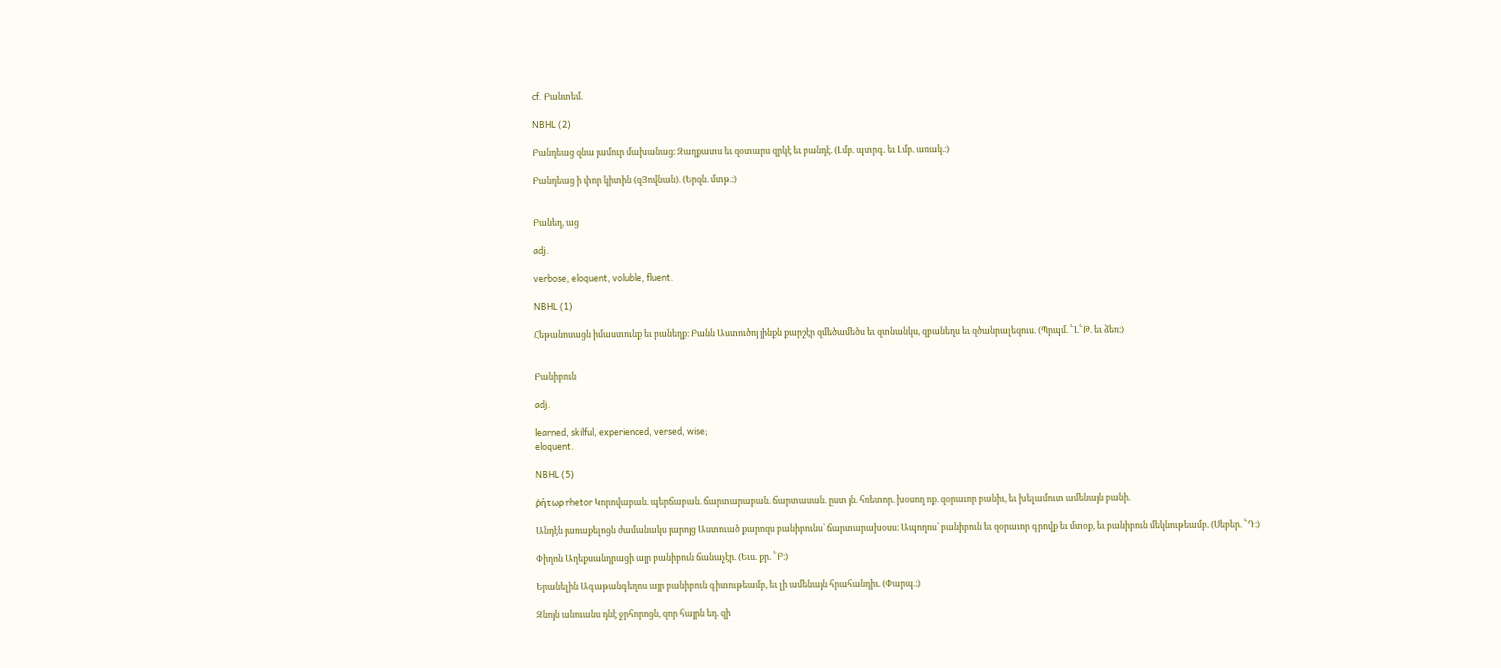cf. Բանտեմ.

NBHL (2)

Բանդեաց զնա յամուր մախանաց։ Զաղքատս եւ զօտարս զրկէ եւ բանդէ. (Լմբ. պտրգ. եւ Լմբ. առակ.։)

Բանդեաց ի փոր կիտին (զՅովնան). (Երզն. մտթ.։)


Բանեղ, աց

adj.

verbose, eloquent, voluble, fluent.

NBHL (1)

Հեթանոսացն իմաստունք եւ բանեղք։ Բանն Աստուծոյ յինքն քարշէր զմեծամեծս եւ զտնանկս, զբանեղս եւ զծանրալեզուս. (Պրպմ. ՟Լ՟Թ. եւ ձեռ։)


Բանիբուն

adj.

learned, skilful, experienced, versed, wise;
eloquent.

NBHL (5)

ῤήτωρ rhetor Կորովաբան. պերճաբան. ճարտարաբան. ճարտասան. ըստ յն. հռետոր. խօսող ոք. զօրաւոր բանիւ, եւ խելամուտ ամենայն բանի.

Անդէն յառաքելոցն ժամանակս յարոյց Աստուած քարոզս բանիբունս՝ ճարտարախօսս։ Ապողոս՝ բանիբուն եւ զօրաւոր գրովք եւ մտօք, եւ բանիբուն մեկնութեամբ. (Սեբեր. ՟Դ։)

Փիղոն Աղեքսանդրացի այր բանիբուն ճանաչէր. (Եւս. քր. ՟Բ։)

Երանելին Ագաթանգեղոս այր բանիբուն գիտութեամբ, եւ լի ամենայն հրահանդիւ. (Փարպ.։)

Զնոյն անուանս դնէ ջրհորոցն, զոր հայրն եդ. զի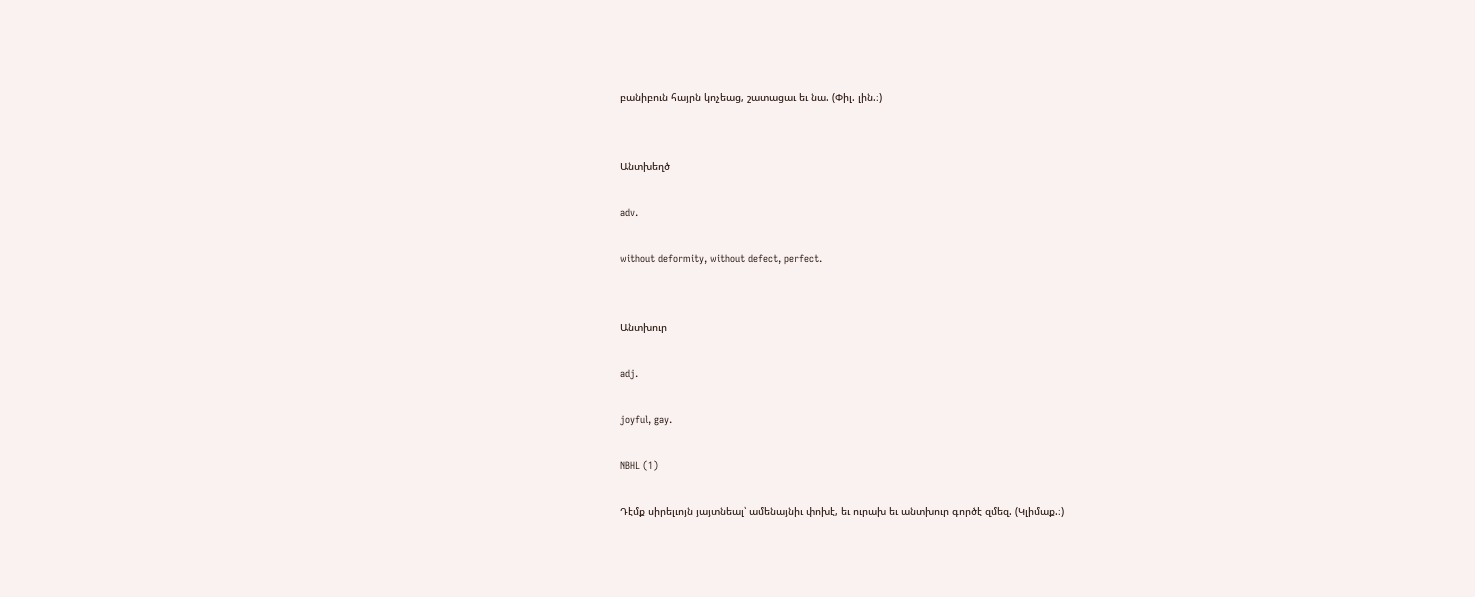բանիբուն հայրն կոչեաց, շատացաւ եւ նա. (Փիլ. լին.։)


Անտխեղծ

adv.

without deformity, without defect, perfect.


Անտխուր

adj.

joyful, gay.

NBHL (1)

Դէմք սիրելւոյն յայտնեալ՝ ամենայնիւ փոխէ, եւ ուրախ եւ անտխուր գործէ զմեզ. (Կլիմաք.։)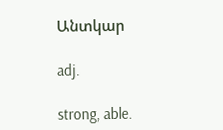Անտկար

adj.

strong, able.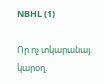NBHL (1)

Որ ոչ տկարանայ. կարօղ.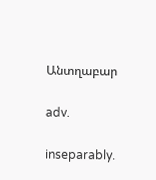Անտղաբար

adv.

inseparably.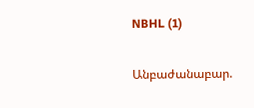NBHL (1)

Անբաժանաբար.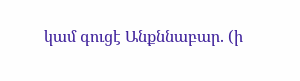կամ գուցէ Անքննաբար. (ի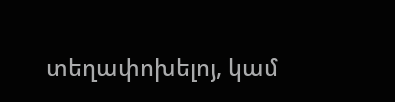տեղափոխելոյ, կամ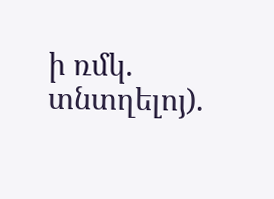ի ռմկ. տնտղելոյ).